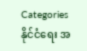Categories
နိုင်ငံရေး အ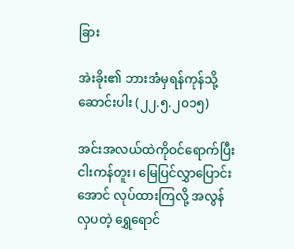ခြား

အဲးခိုး၏ ဘားအံမှရန်ကုန်သို့ ဆောင်းပါး (၂၂.၅.၂၀၁၅)

အင်းအလယ်ထဲကိုဝင်ရောက်ပြီး ငါးကန်တူး၊ မြေပြင်လွှာပြောင်းအောင် လုပ်ထားကြလို့ အလွန်လှပတဲ့ ရွှေရောင်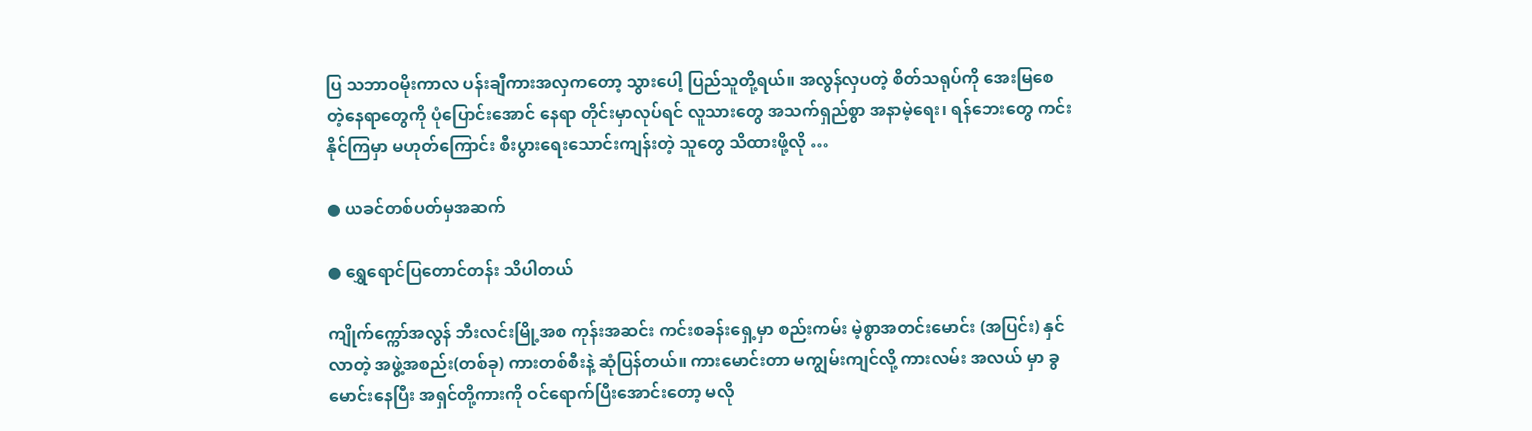ပြ သဘာဝမိုးကာလ ပန်းချီကားအလှကတော့ သွားပေါ့ ပြည်သူတို့ရယ်။ အလွန်လှပတဲ့ စိတ်သရုပ်ကို အေးမြစေ တဲ့နေရာတွေကို ပုံပြောင်းအောင် နေရာ တိုင်းမှာလုပ်ရင် လူသားတွေ အသက်ရှည်စွာ အနာမဲ့ရေး၊ ရန်ဘေးတွေ ကင်းနိုင်ကြမှာ မဟုတ်ကြောင်း စီးပွားရေးသောင်းကျန်းတဲ့ သူတွေ သိထားဖို့လို …

● ယခင်တစ်ပတ်မှအဆက်

● ရွှေရောင်ပြတောင်တန်း သိပါတယ်

ကျိုက်က္ကော်အလွန် ဘီးလင်းမြို့အစ ကုန်းအဆင်း ကင်းစခန်းရှေ့မှာ စည်းကမ်း မဲ့စွာအတင်းမောင်း (အပြင်း) နှင်လာတဲ့ အဖွဲ့အစည်း(တစ်ခု) ကားတစ်စီးနဲ့ ဆုံပြန်တယ်။ ကားမောင်းတာ မကျွမ်းကျင်လို့ ကားလမ်း အလယ် မှာ ခွမောင်းနေပြီး အရှင်တို့ကားကို ဝင်ရောက်ပြီးအောင်းတော့ မလို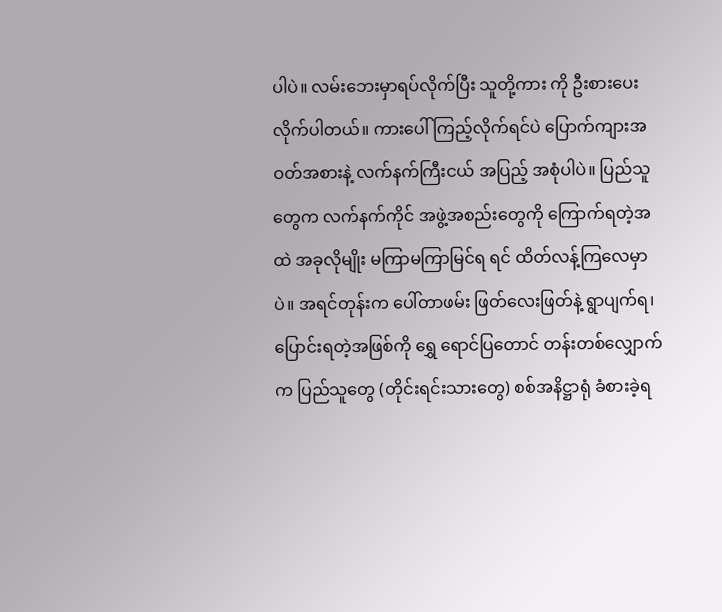ပါပဲ။ လမ်းဘေးမှာရပ်လိုက်ပြီး သူတို့ကား ကို ဦးစားပေးလိုက်ပါတယ်။ ကားပေါ် ကြည့်လိုက်ရင်ပဲ ပြောက်ကျားအဝတ်အစားနဲ့ လက်နက်ကြီးငယ် အပြည့် အစုံပါပဲ။ ပြည်သူတွေက လက်နက်ကိုင် အဖွဲ့အစည်းတွေကို ကြောက်ရတဲ့အထဲ အခုလိုမျိုး မကြာမကြာမြင်ရ ရင် ထိတ်လန့်ကြလေမှာပဲ။ အရင်တုန်းက ပေါ်တာဖမ်း ဖြတ်လေးဖြတ်နဲ့ ရွာပျက်ရ၊ ပြောင်းရတဲ့အဖြစ်ကို ရွှေ ရောင်ပြတောင် တန်းတစ်လျှောက်က ပြည်သူတွေ (တိုင်းရင်းသားတွေ) စစ်အနိဋ္ဌာရုံ ခံစားခဲ့ရ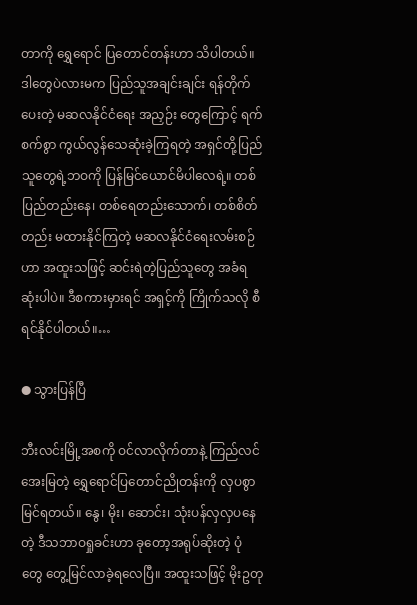တာကို ရွှေရောင် ပြတောင်တန်းဟာ သိပါတယ်။ ဒါတွေပဲလားမက ပြည်သူအချင်းချင်း ရန်တိုက်ပေးတဲ့ မဆလနိုင်ငံရေး အညှဉ်း တွေကြောင့် ရက်စက်စွာ ကွယ်လွန်သေဆုံးခဲ့ကြရတဲ့ အရှင်တို့ပြည်သူတွေရဲ့ဘဝကို ပြန်မြင်ယောင်မိပါလေရဲ့။ တစ်ပြည်တည်းနေ၊ တစ်ရေတည်းသောက်၊ တစ်စိတ်တည်း မထားနိုင်ကြတဲ့ မဆလနိုင်ငံရေးလမ်းစဉ်ဟာ အထူးသဖြင့် ဆင်းရဲတဲ့ပြည်သူတွေ အခံရဆုံးပါပဲ။ ဒီစကားမှားရင် အရှင့်ကို ကြိုက်သလို စီရင်နိုင်ပါတယ်။…

● သွားပြန်ပြီ

ဘီးလင်းမြို့အစကို ဝင်လာလိုက်တာနဲ့ ကြည်လင်အေးမြတဲ့ ရွှေရောင်ပြတောင်ညိုတန်းကို လှပစွာမြင်ရတယ်။ နွေ၊ မိုး၊ ဆောင်း၊ သုံးပန်လှလှပနေတဲ့ ဒီသဘာဝရှုခင်းဟာ ခုတော့အရုပ်ဆိုးတဲ့ ပုံတွေ တွေ့မြင်လာခဲ့ရလေပြီ။ အထူးသဖြင့် မိုးဥတု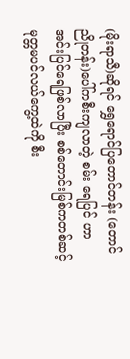(မိုးရာသီ)ဆိုရင် ရွှေရောင်ပြတောင်တန်း (တောင်ညိုတန်း)ပေါ်ကစီးကျလာတဲ့ စမ်း ရေပြင် ဟာ အင်းပြင်ရေဖြစ်လာပြီး စစ်တောင်းမြစ်ကတစ်ဆင့် မုတ္တမပင်လယ်ကွေ့ထဲကို စီး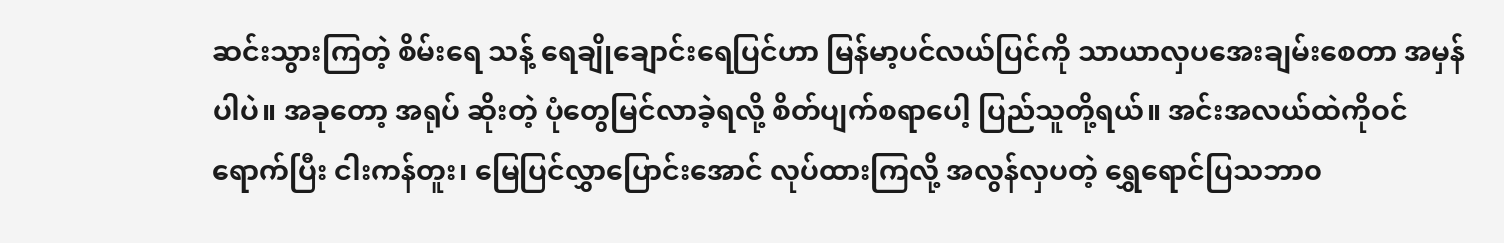ဆင်းသွားကြတဲ့ စိမ်းရေ သန့် ရေချိုချောင်းရေပြင်ဟာ မြန်မာ့ပင်လယ်ပြင်ကို သာယာလှပအေးချမ်းစေတာ အမှန်ပါပဲ။ အခုတော့ အရုပ် ဆိုးတဲ့ ပုံတွေမြင်လာခဲ့ရလို့ စိတ်ပျက်စရာပေါ့ ပြည်သူတို့ရယ်။ အင်းအလယ်ထဲကိုဝင်ရောက်ပြီး ငါးကန်တူး၊ မြေပြင်လွှာပြောင်းအောင် လုပ်ထားကြလို့ အလွန်လှပတဲ့ ရွှေရောင်ပြသဘာ၀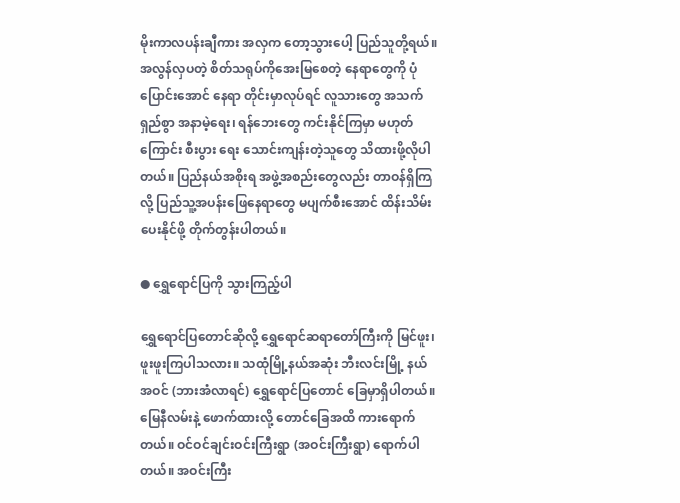မိုးကာလပန်းချီကား အလှက တော့သွားပေါ့ ပြည်သူတို့ရယ်။ အလွန်လှပတဲ့ စိတ်သရုပ်ကိုအေးမြစေတဲ့ နေရာတွေကို ပုံပြောင်းအောင် နေရာ တိုင်းမှာလုပ်ရင် လူသားတွေ အသက်ရှည်စွာ အနာမဲ့ရေး၊ ရန်ဘေးတွေ ကင်းနိုင်ကြမှာ မဟုတ်ကြောင်း စီးပွား ရေး သောင်းကျန်းတဲ့သူတွေ သိထားဖို့လိုပါတယ်။ ပြည်နယ်အစိုးရ အဖွဲ့အစည်းတွေလည်း တာဝန်ရှိကြလို့ ပြည်သူ့အပန်းဖြေနေရာတွေ မပျက်စီးအောင် ထိန်းသိမ်းပေးနိုင်ဖို့ တိုက်တွန်းပါတယ်။

● ရွှေရောင်ပြကို သွားကြည့်ပါ

ရွှေရောင်ပြတောင်ဆိုလို့ ရွှေရောင်ဆရာတော်ကြီးကို မြင်ဖူး၊ ဖူးဖူးကြပါသလား။ သထုံမြို့နယ်အဆုံး ဘီးလင်းမြို့ နယ်အဝင် (ဘားအံလာရင်) ရွှေရောင်ပြတောင် ခြေမှာရှိပါတယ်။ မြေနီလမ်းနဲ့ ဖောက်ထားလို့ တောင်ခြေအထိ ကားရောက်တယ်။ ဝင်ဝင်ချင်းဝင်းကြီးရွာ (အဝင်းကြီးရွာ) ရောက်ပါတယ်။ အဝင်းကြီး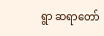ရွာ ဆရာတော်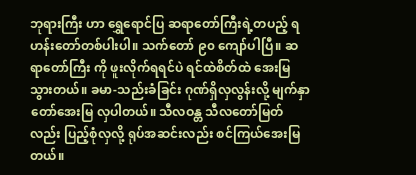ဘုရားကြီး ဟာ ရွှေရောင်ပြ ဆရာတော်ကြီးရဲ့တပည့် ရဟန်းတော်တစ်ပါးပါ။ သက်တော် ၉၀ ကျော်ပါပြီ။ ဆရာတော်ကြီး ကို ဖူးလိုက်ရရင်ပဲ ရင်ထဲစိတ်ထဲ အေးမြသွားတယ်။ ခမာ-သည်းခံခြင်း ဂုဏ်ရှိလှလွန်းလို့ မျက်နှာ တော်အေးမြ လှပါတယ်။ သီလဝန္တ သီလတော်မြတ်လည်း ပြည့်စုံလှလို့ ရုပ်အဆင်းလည်း စင်ကြယ်အေးမြတယ်။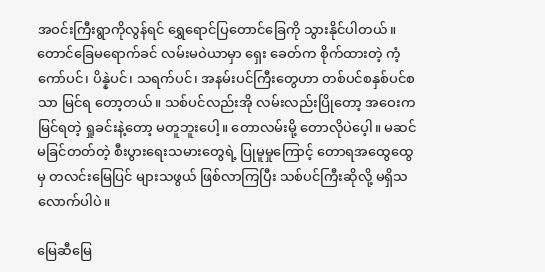အဝင်းကြီးရွာကိုလွန်ရင် ရွှေရောင်ပြတောင်ခြေကို သွားနိုင်ပါတယ်။ တောင်ခြေမရောက်ခင် လမ်းမဝဲယာမှာ ရှေး ခေတ်က စိုက်ထားတဲ့ ကံ့ကော်ပင်၊ ပိန္နဲပင်၊ သရက်ပင်၊ အနမ်းပင်ကြီးတွေဟာ တစ်ပင်စနှစ်ပင်စသာ မြင်ရ တော့တယ်။ သစ်ပင်လည်းအို လမ်းလည်းပြိုတော့ အဝေးကမြင်ရတဲ့ ရှုခင်းနဲ့တော့ မတူဘူးပေါ့။ တောလမ်းမို့ တောလိုပဲပေ့ါ။ မဆင်မခြင်တတ်တဲ့ စီးပွားရေးသမားတွေရဲ့ ပြုမူမှုကြောင့် တောရအထွေထွေမှ တလင်းမြေပြင် များသဖွယ် ဖြစ်လာကြပြီး သစ်ပင်ကြီးဆိုလို့ မရှိသလောက်ပါပဲ။

မြေဆီမြေ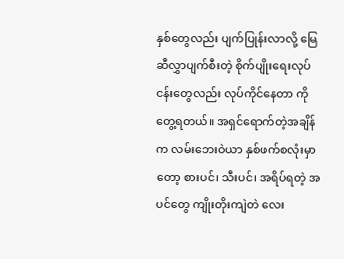နှစ်တွေလည်း ပျက်ပြုန်းလာလို့ မြေဆီလွှာပျက်စီးတဲ့ စိုက်ပျိုးရေးလုပ်ငန်းတွေလည်း လုပ်ကိုင်နေတာ ကို တွေ့ရတယ်။ အရှင်ရောက်တဲ့အချိန်က လမ်းဘေးဝဲယာ နှစ်ဖက်စလုံးမှာတော့ စားပင်၊ သီးပင်၊ အရိပ်ရတဲ့ အပင်တွေ ကျိုးတိုးကျဲတဲ လေး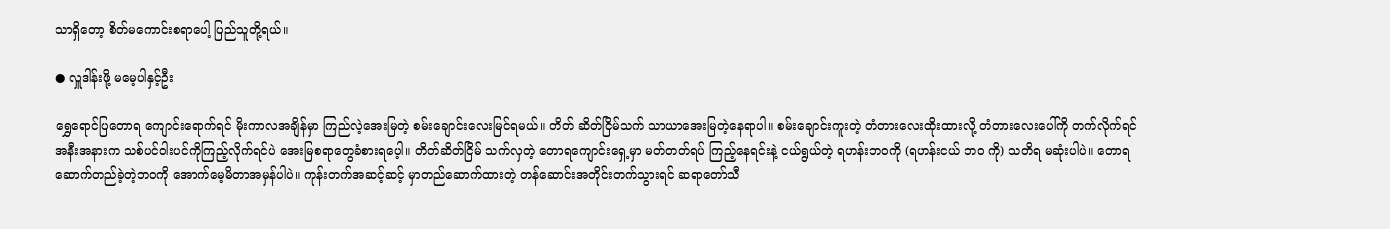သာရှိတော့ စိတ်မကောင်းစရာပေါ့ ပြည်သူတို့ရယ်။

● လှူဒါန်းဖို့ မမေ့ပါနှင့်ဦး

ရွှေရောင်ပြတောရ ကျောင်းရောက်ရင် မိုးကာလအချိန်မှာ ကြည်လဲ့အေးမြတဲ့ စမ်းချောင်းလေးမြင်ရမယ်။ တိတ် ဆိတ်ငြိမ်သက် သာယာအေးမြတဲ့နေရာပါ။ စမ်းချောင်းကူးတဲ့ တံတားလေးထိုးထားလို့ တံတားလေးပေါ်ကို တက်လိုက်ရင် အနီးအနားက သစ်ပင်ဝါးပင်ကိုကြည့်လိုက်ရင်ပဲ အေးမြစရာတွေခံစားရပေ့ါ။ တိတ်ဆိတ်ငြိမ် သက်လှတဲ့ တောရကျောင်းရှေ့မှာ မတ်တတ်ရပ် ကြည့်နေရင်းနဲ့ ငယ်ရွယ်တဲ့ ရဟန်းဘဝကို (ရဟန်းငယ် ဘ၀ ကို) သတိရ မဆုံးပါပဲ။ တောရ ဆောက်တည်ခဲ့တဲ့ဘဝကို အောက်မေ့မိတာအမှန်ပါပဲ။ ကုန်းတက်အဆင့်ဆင့် မှာတည်ဆောက်ထားတဲ့ တန်ဆောင်းအတိုင်းတက်သွားရင် ဆရာတော်သီ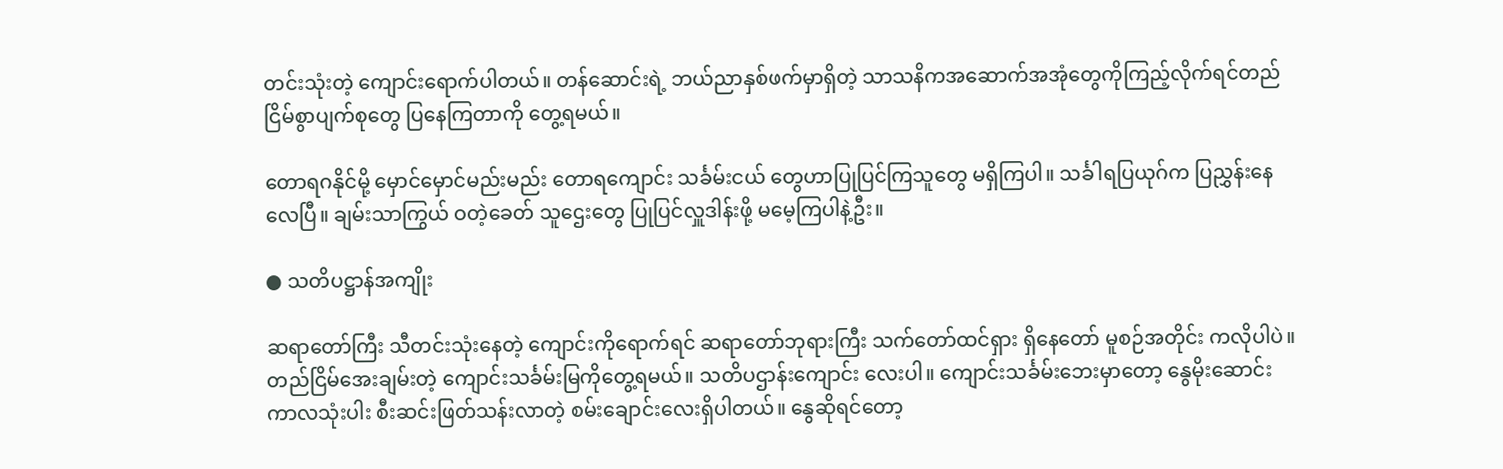တင်းသုံးတဲ့ ကျောင်းရောက်ပါတယ်။ တန်ဆောင်းရဲ့ ဘယ်ညာနှစ်ဖက်မှာရှိတဲ့ သာသနိကအဆောက်အအုံတွေကိုကြည့်လိုက်ရင်တည်ငြိမ်စွာပျက်စုတွေ ပြနေကြတာကို တွေ့ရမယ်။

တောရဂနိုင်မို့ မှောင်မှောင်မည်းမည်း တောရကျောင်း သင်္ခမ်းငယ် တွေဟာပြုပြင်ကြသူတွေ မရှိကြပါ။ သင်္ခါရပြယုဂ်က ပြညွှန်းနေလေပြီ။ ချမ်းသာကြွယ် ဝတဲ့ခေတ် သူဌေးတွေ ပြုပြင်လှူဒါန်းဖို့ မမေ့ကြပါနဲ့ဦး။

● သတိပဋ္ဌာန်အကျိုး

ဆရာတော်ကြီး သီတင်းသုံးနေတဲ့ ကျောင်းကိုရောက်ရင် ဆရာတော်ဘုရားကြီး သက်တော်ထင်ရှား ရှိနေတော် မူစဉ်အတိုင်း ကလိုပါပဲ။ တည်ငြိမ်အေးချမ်းတဲ့ ကျောင်းသင်္ခမ်းမြကိုတွေ့ရမယ်။ သတိပဌာန်းကျောင်း လေးပါ။ ကျောင်းသင်္ခမ်းဘေးမှာတော့ နွေမိုးဆောင်းကာလသုံးပါး စီးဆင်းဖြတ်သန်းလာတဲ့ စမ်းချောင်းလေးရှိပါတယ်။ နွေဆိုရင်တော့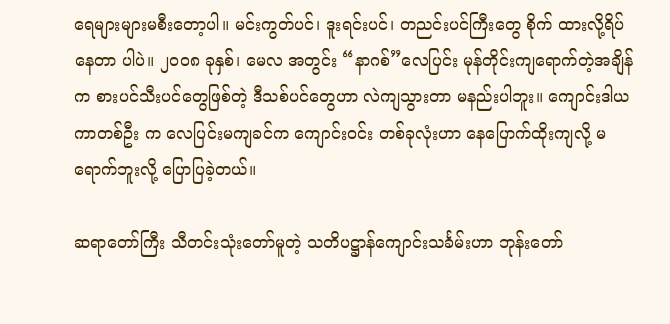ရေများများမစီးတော့ပါ။ မင်းကွတ်ပင်၊ ဒူးရင်းပင်၊ တညင်းပင်ကြီးတွေ စိုက် ထားလို့ရိပ်နေတာ ပါပဲ။ ၂၀၀၈ ခုနှစ်၊ မေလ အတွင်း “နာဂစ်”လေပြင်း မုန်တိုင်းကျရောက်တဲ့အချိန်က စားပင်သီးပင်တွေဖြစ်တဲ့ ဒီသစ်ပင်တွေဟာ လဲကျသွားတာ မနည်းပါဘူး။ ကျောင်းဒါယကာတစ်ဦး က လေပြင်းမကျခင်က ကျောင်းဝင်း တစ်ခုလုံးဟာ နေပြောက်ထိုးကျလို့ မရောက်ဘူးလို့ ပြောပြခဲ့တယ်။

ဆရာတော်ကြီး သီတင်းသုံးတော်မူတဲ့ သတိပဋ္ဌာန်ကျောင်းသင်္ခမ်းဟာ ဘုန်းတော်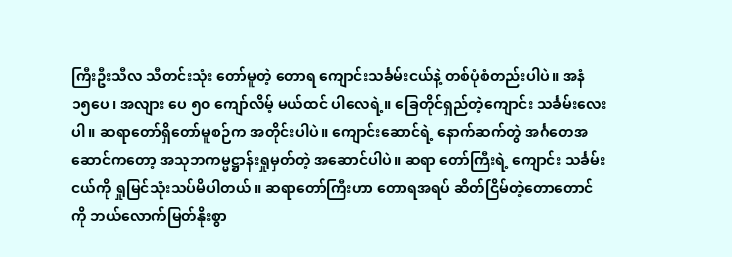ကြီးဦးသီလ သီတင်းသုံး တော်မူတဲ့ တောရ ကျောင်းသင်္ခမ်းငယ်နဲ့ တစ်ပုံစံတည်းပါပဲ။ အနံ ၁၅ပေ၊ အလျား ပေ ၅၀ ကျော်လိမ့် မယ်ထင် ပါလေရဲ့။ ခြေတိုင်ရှည်တဲ့ကျောင်း သင်္ခမ်းလေးပါ။ ဆရာတော်ရှိတော်မူစဉ်က အတိုင်းပါပဲ။ ကျောင်းဆောင်ရဲ့ နောက်ဆက်တွဲ အင်္ဂတေအဆောင်ကတော့ အသုဘကမ္မဋ္ဌာန်းရှုမှတ်တဲ့ အဆောင်ပါပဲ။ ဆရာ တော်ကြီးရဲ့ ကျောင်း သင်္ခမ်းငယ်ကို ရှုမြင်သုံးသပ်မိပါတယ်။ ဆရာတော်ကြီးဟာ တောရအရပ် ဆိတ်ငြိမ်တဲ့တောတောင်ကို ဘယ်လောက်မြတ်နိုးစွာ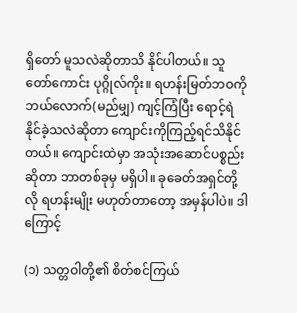ရှိတော် မူသလဲဆိုတာသိ နိုင်ပါတယ်။ သူတော်ကောင်း ပုဂ္ဂိုလ်ကိုး။ ရဟန်းမြတ်ဘဝကို ဘယ်လောက်(မည်မျှ) ကျင့်ကြံပြီး ရောင့်ရဲနိုင်ခဲ့သလဲဆိုတာ ကျောင်းကိုကြည့်ရင်သိနိုင်တယ်။ ကျောင်းထဲမှာ အသုံးအဆောင်ပစ္စည်းဆိုတာ ဘာတစ်ခုမှ မရှိပါ။ ခုခေတ်အရှင်တို့လို ရဟန်းမျိုး မဟုတ်တာတော့ အမှန်ပါပဲ။ ဒါကြောင့်

(၁) သတ္တဝါတို့၏ စိတ်စင်ကြယ်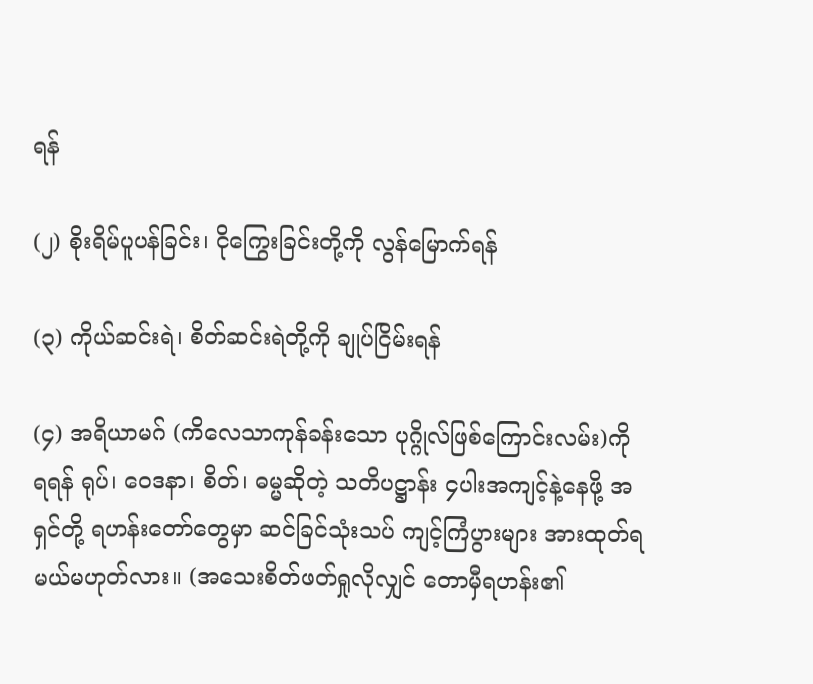ရန်

(၂) စိုးရိမ်ပူပန်ခြင်း၊ ငိုကြွေးခြင်းတို့ကို လွန်မြောက်ရန်

(၃) ကိုယ်ဆင်းရဲ၊ စိတ်ဆင်းရဲတို့ကို ချုပ်ငြိမ်းရန်

(၄) အရိယာမဂ် (ကိလေသာကုန်ခန်းသော ပုဂ္ဂိုလ်ဖြစ်ကြောင်းလမ်း)ကို ရရန် ရုပ်၊ ဝေဒနာ၊ စိတ်၊ ဓမ္မဆိုတဲ့ သတိပဋ္ဌာန်း ၄ပါးအကျင့်နဲ့နေဖို့ အရှင်တို့ ရဟန်းတော်တွေမှာ ဆင်ခြင်သုံးသပ် ကျင့်ကြံပွားများ အားထုတ်ရ မယ်မဟုတ်လား။ (အသေးစိတ်ဖတ်ရှုလိုလျှင် တောမှီရဟန်း၏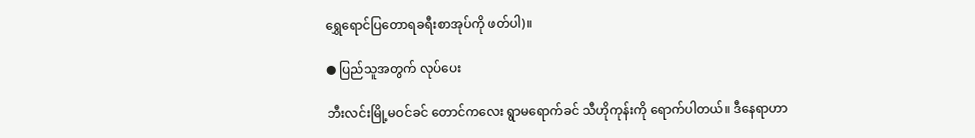ရွှေရောင်ပြတောရခရီးစာအုပ်ကို ဖတ်ပါ)။

● ပြည်သူအတွက် လုပ်ပေး

ဘီးလင်းမြို့မဝင်ခင် တောင်ကလေး ရွာမရောက်ခင် သီဟိုကုန်းကို ရောက်ပါတယ်။ ဒီနေရာဟာ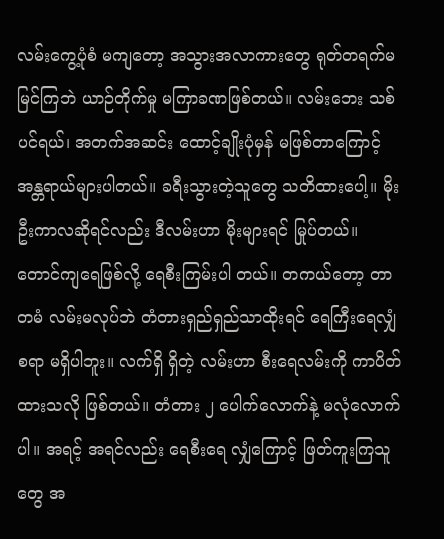လမ်းကွေ့ပုံစံ မကျတော့ အသွားအလာကားတွေ ရုတ်တရက်မမြင်ကြဘဲ ယာဉ်တိုက်မှု မကြာခဏဖြစ်တယ်။ လမ်းဘေး သစ်ပင်ရယ်၊ အတက်အဆင်း ထောင့်ချိုးပုံမှန် မဖြစ်တာကြောင့် အန္တရာယ်များပါတယ်။ ခရီးသွားတဲ့သူတွေ သတိထားပေါ့။ မိုးဦးကာလဆိုရင်လည်း ဒီလမ်းဟာ မိုးများရင် မြုပ်တယ်။ တောင်ကျရေဖြစ်လို့ ရေစီးကြမ်းပါ တယ်။ တကယ်တော့ တာတမံ လမ်းမလုပ်ဘဲ တံတားရှည်ရှည်သာထိုးရင် ရေကြီးရေလျှံစရာ မရှိပါဘူး။ လက်ရှိ ရှိတဲ့ လမ်းဟာ စီးရေလမ်းကို ကာပိတ်ထားသလို ဖြစ်တယ်။ တံတား ၂ ပေါက်လောက်နဲ့ မလုံလောက်ပါ။ အရင့် အရင်လည်း ရေစီးရေ လျှံကြောင့် ဖြတ်ကူးကြသူတွေ အ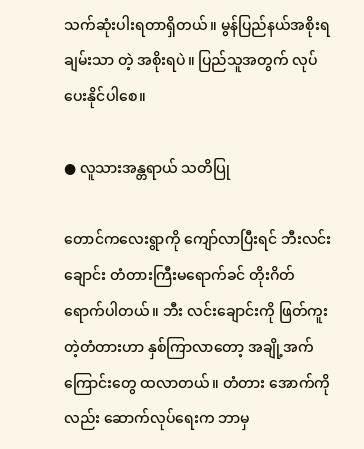သက်ဆုံးပါးရတာရှိတယ်။ မွန်ပြည်နယ်အစိုးရ ချမ်းသာ တဲ့ အစိုးရပဲ။ ပြည်သူအတွက် လုပ်ပေးနိုင်ပါစေ။

● လူသားအန္တရာယ် သတိပြု

တောင်ကလေးရွာကို ကျော်လာပြီးရင် ဘီးလင်းချောင်း တံတားကြီးမရောက်ခင် တိုးဂိတ်ရောက်ပါတယ်။ ဘီး လင်းချောင်းကို ဖြတ်ကူးတဲ့တံတားဟာ နှစ်ကြာလာတော့ အချို့အက်ကြောင်းတွေ ထလာတယ်။ တံတား အောက်ကိုလည်း ဆောက်လုပ်ရေးက ဘာမှ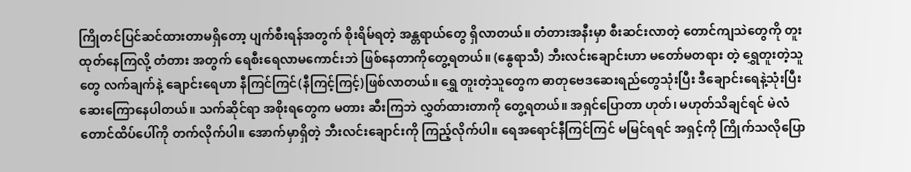ကြိုတင်ပြင်ဆင်ထားတာမရှိတော့ ပျက်စီးရန်အတွက် စိုးရိမ်ရတဲ့ အန္တရာယ်တွေ ရှိလာတယ်။ တံတားအနီးမှာ စီးဆင်းလာတဲ့ တောင်ကျသဲတွေကို တူးထုတ်နေကြလို့ တံတား အတွက် ရေစီးရေလာမကောင်းဘဲ ဖြစ်နေတာကိုတွေ့ရတယ်။ (နွေရာသီ) ဘီးလင်းချောင်းဟာ မတော်မတရား တဲ့ ရွှေတူးတဲ့သူတွေ လက်ချက်နဲ့ ချောင်းရေဟာ နီကြင်ကြင်(နီကြင့်ကြင့်)ဖြစ်လာတယ်။ ရွှေ တူးတဲ့သူတွေက ဓာတုဗေဒဆေးရည်တွေသုံးပြီး ဒီချောင်းရေနဲ့သုံးပြီး ဆေးကြောနေပါတယ်။ သက်ဆိုင်ရာ အစိုးရတွေက မတား ဆီးကြဘဲ လွှတ်ထားတာကို တွေ့ရတယ်။ အရှင်ပြောတာ ဟုတ်၊ မဟုတ်သိချင်ရင် မဲလံတောင်ထိပ်ပေါ်ကို တက်လိုက်ပါ။ အောက်မှာရှိတဲ့ ဘီးလင်းချောင်းကို ကြည့်လိုက်ပါ။ ရေအရောင်နီကြင်ကြင် မမြင်ရရင် အရှင့်ကို ကြိုက်သလိုပြော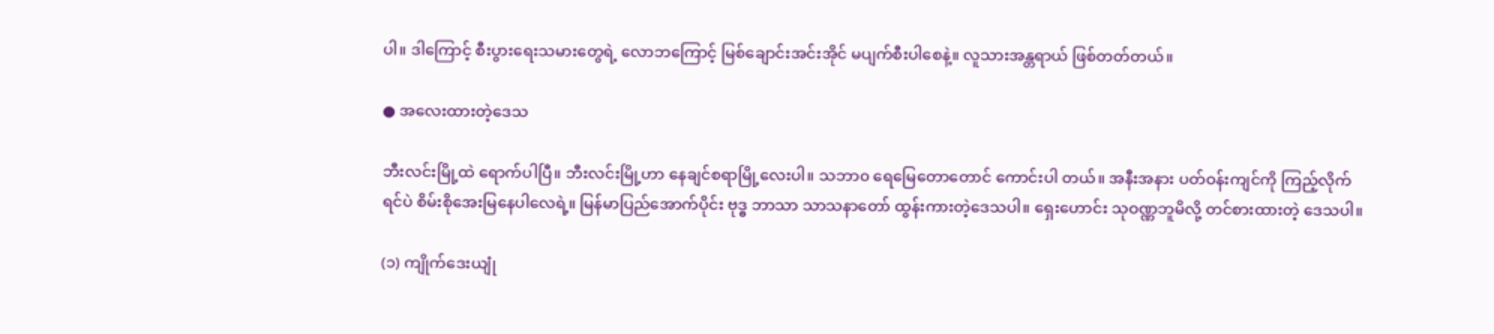ပါ။ ဒါကြောင့် စီးပွားရေးသမားတွေရဲ့ လောဘကြောင့် မြစ်ချောင်းအင်းအိုင် မပျက်စီးပါစေနဲ့။ လူသားအန္တရာယ် ဖြစ်တတ်တယ်။

● အလေးထားတဲ့ဒေသ

ဘီးလင်းမြို့ထဲ ရောက်ပါပြီ။ ဘီးလင်းမြို့ဟာ နေချင်စရာမြို့လေးပါ။ သဘာ၀ ရေမြေတောတောင် ကောင်းပါ တယ်။ အနီးအနား ပတ်ဝန်းကျင်ကို ကြည့်လိုက်ရင်ပဲ စိမ်းစိုအေးမြနေပါလေရဲ့။ မြန်မာပြည်အောက်ပိုင်း ဗုဒ္ဓ ဘာသာ သာသနာတော် ထွန်းကားတဲ့ဒေသပါ။ ရှေးဟောင်း သုဝဏ္ဏဘူမိလို့ တင်စားထားတဲ့ ဒေသပါ။

(၁) ကျိုက်ဒေးယျုံ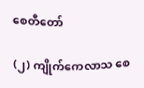စေတီတော်

(၂) ကျိုက်ကေလာသ စေ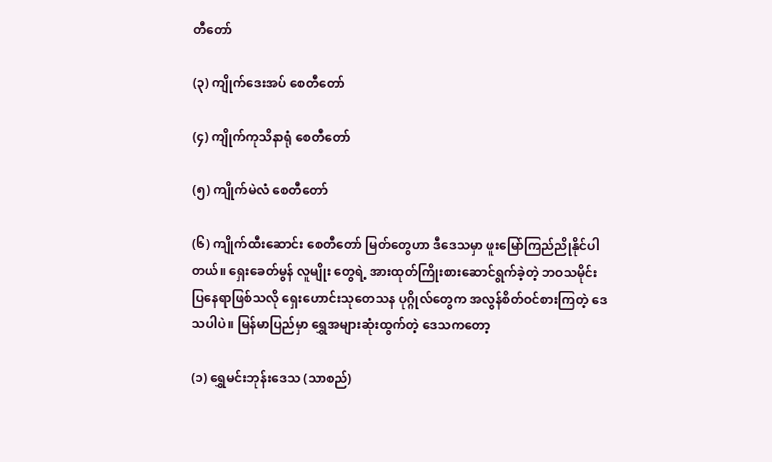တီတော်

(၃) ကျိုက်ဒေးအပ် စေတီတော်

(၄) ကျိုက်ကုသိနာရုံ စေတီတော်

(၅) ကျိုက်မဲလံ စေတီတော်

(၆) ကျိုက်ထီးဆောင်း စေတီတော် မြတ်တွေဟာ ဒီဒေသမှာ ဖူးမြော်ကြည်ညိုနိုင်ပါတယ်။ ရှေးခေတ်မွန် လူမျိုး တွေရဲ့ အားထုတ်ကြိုးစားဆောင်ရွက်ခဲ့တဲ့ ဘဝသမိုင်းပြနေရာဖြစ်သလို ရှေးဟောင်းသုတေသန ပုဂ္ဂိုလ်တွေက အလွန်စိတ်ဝင်စားကြတဲ့ ဒေသပါပဲ။ မြန်မာပြည်မှာ ရွှေအများဆုံးထွက်တဲ့ ဒေသကတော့

(၁) ရွှေမင်းဘုန်းဒေသ (သာစည်)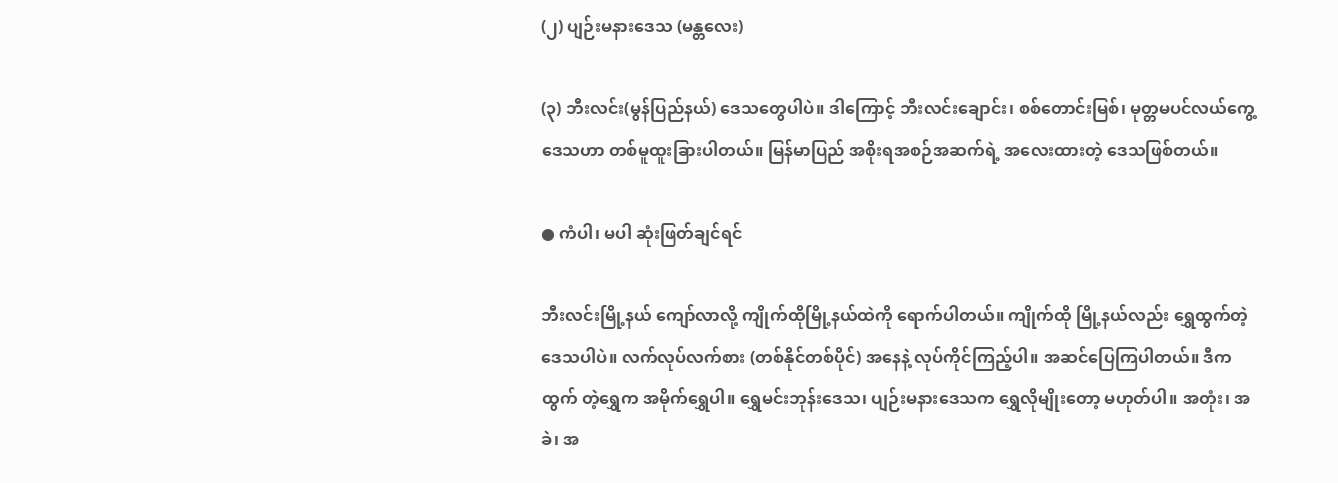(၂) ပျဉ်းမနားဒေသ (မန္တလေး)

(၃) ဘီးလင်း(မွန်ပြည်နယ်) ဒေသတွေပါပဲ။ ဒါကြောင့် ဘီးလင်းချောင်း၊ စစ်တောင်းမြစ်၊ မုတ္တမပင်လယ်ကွေ့ ဒေသဟာ တစ်မူထူးခြားပါတယ်။ မြန်မာပြည် အစိုးရအစဉ်အဆက်ရဲ့ အလေးထားတဲ့ ဒေသဖြစ်တယ်။

● ကံပါ၊ မပါ ဆုံးဖြတ်ချင်ရင်

ဘီးလင်းမြို့နယ် ကျော်လာလို့ ကျိုက်ထိုမြို့နယ်ထဲကို ရောက်ပါတယ်။ ကျိုက်ထို မြို့နယ်လည်း ရွှေထွက်တဲ့ ဒေသပါပဲ။ လက်လုပ်လက်စား (တစ်နိုင်တစ်ပိုင်) အနေနဲ့ လုပ်ကိုင်ကြည့်ပါ။ အဆင်ပြေကြပါတယ်။ ဒီကထွက် တဲ့ရွှေက အမိုက်ရွှေပါ။ ရွှေမင်းဘုန်းဒေသ၊ ပျဉ်းမနားဒေသက ရွှေလိုမျိုးတော့ မဟုတ်ပါ။ အတုံး၊ အခဲ၊ အ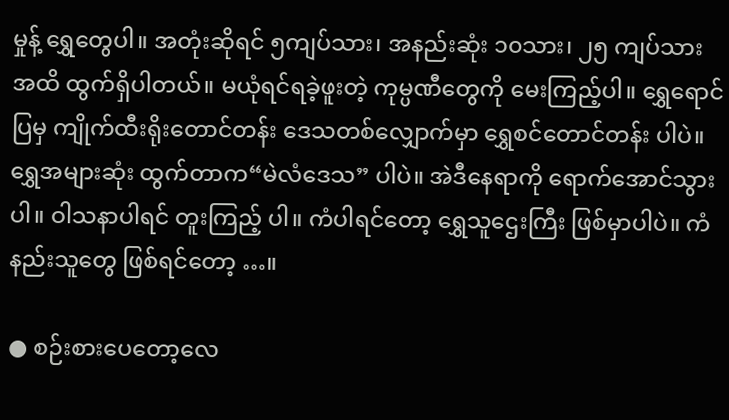မှုန့် ရွှေတွေပါ။ အတုံးဆိုရင် ၅ကျပ်သား၊ အနည်းဆုံး ၁၀သား၊ ၂၅ ကျပ်သားအထိ ထွက်ရှိပါတယ်။ မယုံရင်ရခဲ့ဖူးတဲ့ ကုမ္ပဏီတွေကို မေးကြည့်ပါ။ ရွှေရောင်ပြမှ ကျိုက်ထီးရိုးတောင်တန်း ဒေသတစ်လျှောက်မှာ ရွှေစင်တောင်တန်း ပါပဲ။ ရွှေအများဆုံး ထွက်တာက“မဲလံဒေသ” ပါပဲ။ အဲဒီနေရာကို ရောက်အောင်သွားပါ။ ဝါသနာပါရင် တူးကြည့် ပါ။ ကံပါရင်တော့ ရွှေသူဌေးကြီး ဖြစ်မှာပါပဲ။ ကံနည်းသူတွေ ဖြစ်ရင်တော့ …။

● စဉ်းစားပေတော့လေ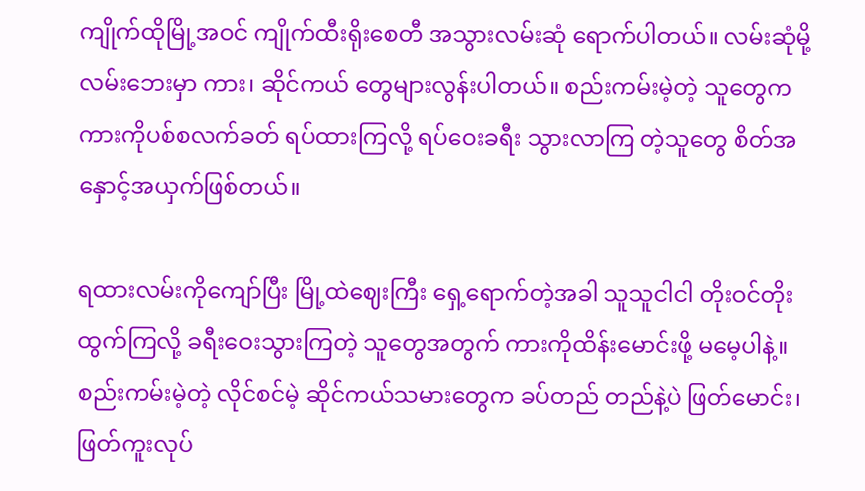ကျိုက်ထိုမြို့အဝင် ကျိုက်ထီးရိုးစေတီ အသွားလမ်းဆုံ ရောက်ပါတယ်။ လမ်းဆုံမို့လမ်းဘေးမှာ ကား၊ ဆိုင်ကယ် တွေများလွန်းပါတယ်။ စည်းကမ်းမဲ့တဲ့ သူတွေက ကားကိုပစ်စလက်ခတ် ရပ်ထားကြလို့ ရပ်ဝေးခရီး သွားလာကြ တဲ့သူတွေ စိတ်အနှောင့်အယှက်ဖြစ်တယ်။

ရထားလမ်းကိုကျော်ပြီး မြို့ထဲဈေးကြီး ရှေ့ရောက်တဲ့အခါ သူသူငါငါ တိုးဝင်တိုး ထွက်ကြလို့ ခရီးဝေးသွားကြတဲ့ သူတွေအတွက် ကားကိုထိန်းမောင်းဖို့ မမေ့ပါနဲ့။ စည်းကမ်းမဲ့တဲ့ လိုင်စင်မဲ့ ဆိုင်ကယ်သမားတွေက ခပ်တည် တည်နဲ့ပဲ ဖြတ်မောင်း၊ ဖြတ်ကူးလုပ်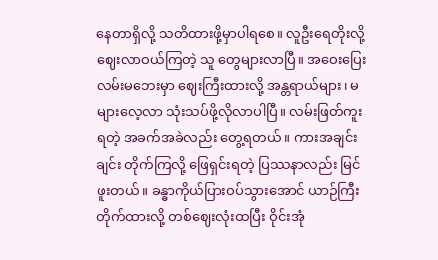နေတာရှိလို့ သတိထားဖို့မှာပါရစေ။ လူဦးရေတိုးလို့ ဈေးလာဝယ်ကြတဲ့ သူ တွေများလာပြီ။ အဝေးပြေးလမ်းမဘေးမှာ ဈေးကြီးထားလို့ အန္တရာယ်များ၊ မများလေ့လာ သုံးသပ်ဖို့လိုလာပါပြီ။ လမ်းဖြတ်ကူးရတဲ့ အခက်အခဲလည်း တွေ့ရတယ်။ ကားအချင်းချင်း တိုက်ကြလို့ ဖြေရှင်းရတဲ့ ပြဿနာလည်း မြင်ဖူးတယ်။ ခန္ဓာကိုယ်ပြားဝပ်သွားအောင် ယာဉ်ကြီးတိုက်ထားလို့ တစ်ဈေးလုံးထပြီး ဝိုင်းအုံ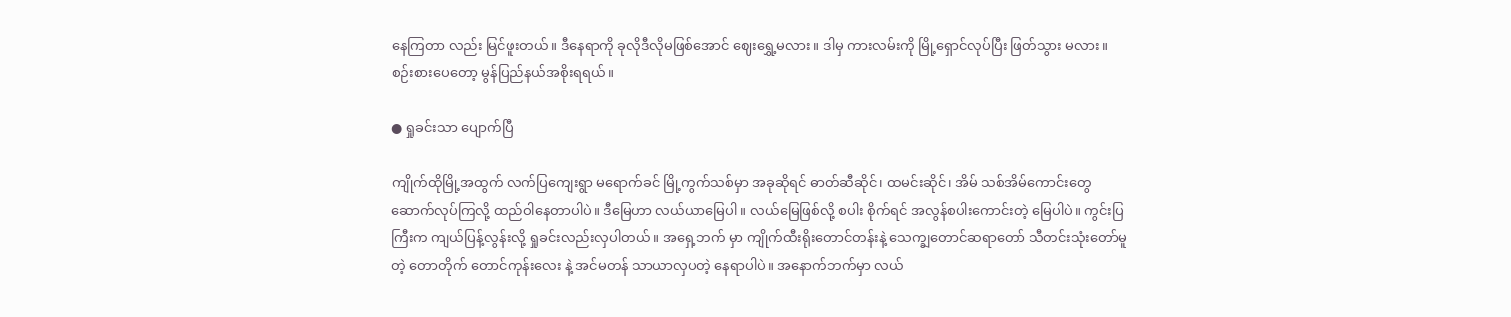နေကြတာ လည်း မြင်ဖူးတယ်။ ဒီနေရာကို ခုလိုဒီလိုမဖြစ်အောင် ဈေးရွှေ့မလား။ ဒါမှ ကားလမ်းကို မြို့ရှောင်လုပ်ပြီး ဖြတ်သွား မလား။ စဉ်းစားပေတော့ မွန်ပြည်နယ်အစိုးရရယ်။

● ရှုခင်းသာ ပျောက်ပြီ

ကျိုက်ထိုမြို့အထွက် လက်ပြကျေးရွာ မရောက်ခင် မြို့ကွက်သစ်မှာ အခုဆိုရင် ဓာတ်ဆီဆိုင်၊ ထမင်းဆိုင်၊ အိမ် သစ်အိမ်ကောင်းတွေ ဆောက်လုပ်ကြလို့ ထည်ဝါနေတာပါပဲ။ ဒီမြေဟာ လယ်ယာမြေပါ။ လယ်မြေဖြစ်လို့ စပါး စိုက်ရင် အလွန်စပါးကောင်းတဲ့ မြေပါပဲ။ ကွင်းပြကြီးက ကျယ်ပြန့်လွန်းလို့ ရှုခင်းလည်းလှပါတယ်။ အရှေ့ဘက် မှာ ကျိုက်ထီးရိုးတောင်တန်းနဲ့ သေက္ချတောင်ဆရာတော် သီတင်းသုံးတော်မူတဲ့ တောတိုက် တောင်ကုန်းလေး နဲ့ အင်မတန် သာယာလှပတဲ့ နေရာပါပဲ။ အနောက်ဘက်မှာ လယ်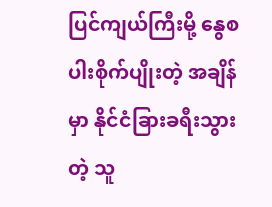ပြင်ကျယ်ကြီးမို့ နွေစပါးစိုက်ပျိုးတဲ့ အချိန်မှာ နိုင်ငံခြားခရီးသွားတဲ့ သူ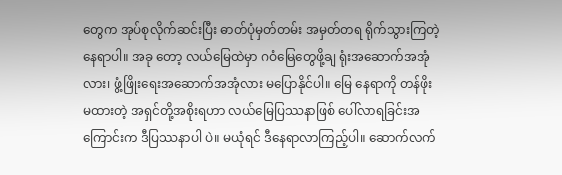တွေက အုပ်စုလိုက်ဆင်းပြီး ဓာတ်ပုံမှတ်တမ်း အမှတ်တရ ရိုက်သွားကြတဲ့နေရာပါ။ အခု တော့ လယ်မြေထဲမှာ ဂဝံမြေတွေဖို့ချ ရုံးအဆောက်အအုံလား၊ ဖွံ့ဖြိုးရေးအဆောက်အအုံလား မပြောနိုင်ပါ။ မြေ နေရာကို တန်ဖိုးမထားတဲ့ အရှင်တို့အစိုးရဟာ လယ်မြေပြဿနာဖြစ် ပေါ်လာရခြင်းအကြောင်းက ဒီပြဿနာပါ ပဲ။ မယုံရင် ဒီနေရာလာကြည့်ပါ။ ဆောက်လက်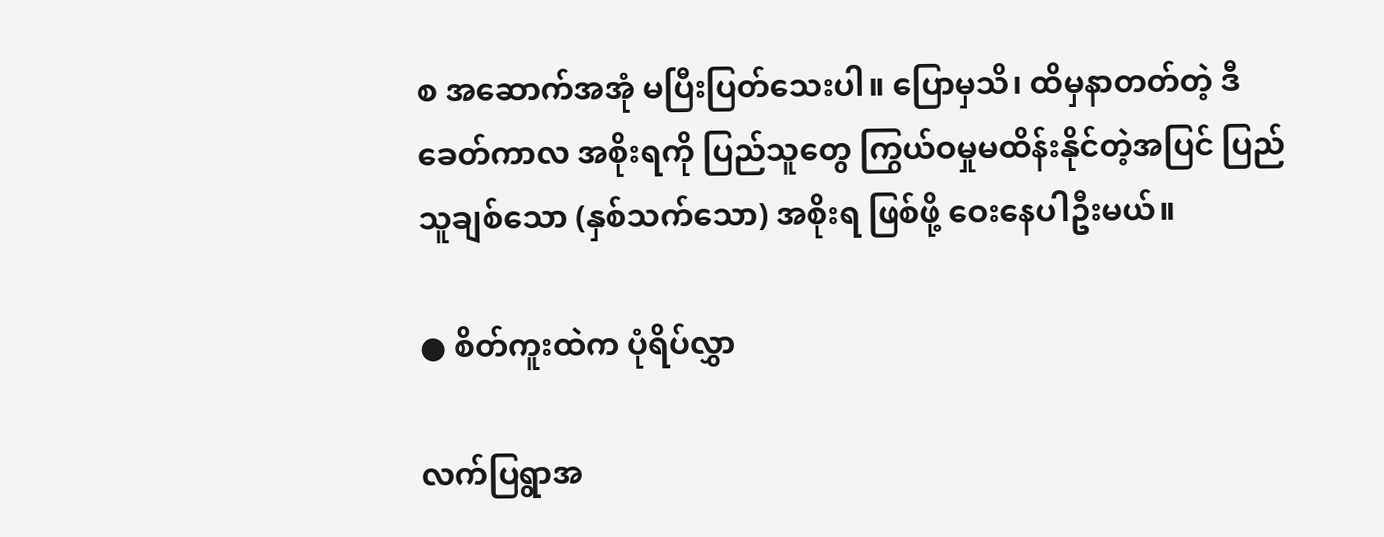စ အဆောက်အအုံ မပြီးပြတ်သေးပါ။ ပြောမှသိ၊ ထိမှနာတတ်တဲ့ ဒီခေတ်ကာလ အစိုးရကို ပြည်သူတွေ ကြွယ်ဝမှုမထိန်းနိုင်တဲ့အပြင် ပြည်သူချစ်သော (နှစ်သက်သော) အစိုးရ ဖြစ်ဖို့ ဝေးနေပါဦးမယ်။

● စိတ်ကူးထဲက ပုံရိပ်လွှာ

လက်ပြရွာအ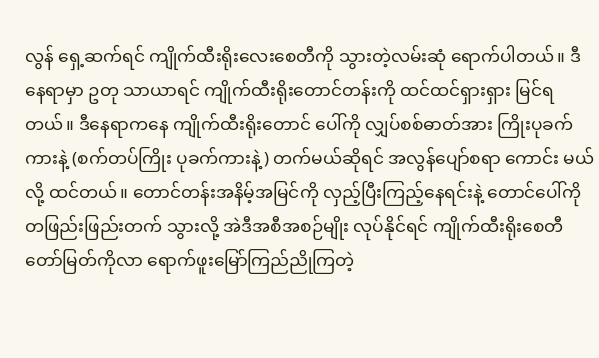လွန် ရှေ့ဆက်ရင် ကျိုက်ထီးရိုးလေးစေတီကို သွားတဲ့လမ်းဆုံ ရောက်ပါတယ်။ ဒီနေရာမှာ ဥတု သာယာရင် ကျိုက်ထီးရိုးတောင်တန်းကို ထင်ထင်ရှားရှား မြင်ရတယ်။ ဒီနေရာကနေ ကျိုက်ထီးရိုးတောင် ပေါ်ကို လျှပ်စစ်ဓာတ်အား ကြိုးပုခက်ကားနဲ့ (စက်တပ်ကြိုး ပုခက်ကားနဲ့) တက်မယ်ဆိုရင် အလွန်ပျော်စရာ ကောင်း မယ်လို့ ထင်တယ်။ တောင်တန်းအနိမ့်အမြင်ကို လှည့်ပြီးကြည့်နေရင်းနဲ့ တောင်ပေါ်ကို တဖြည်းဖြည်းတက် သွားလို့ အဲဒီအစီအစဉ်မျိုး လုပ်နိုင်ရင် ကျိုက်ထီးရိုးစေတီတော်မြတ်ကိုလာ ရောက်ဖူးမြော်ကြည်ညိုကြတဲ့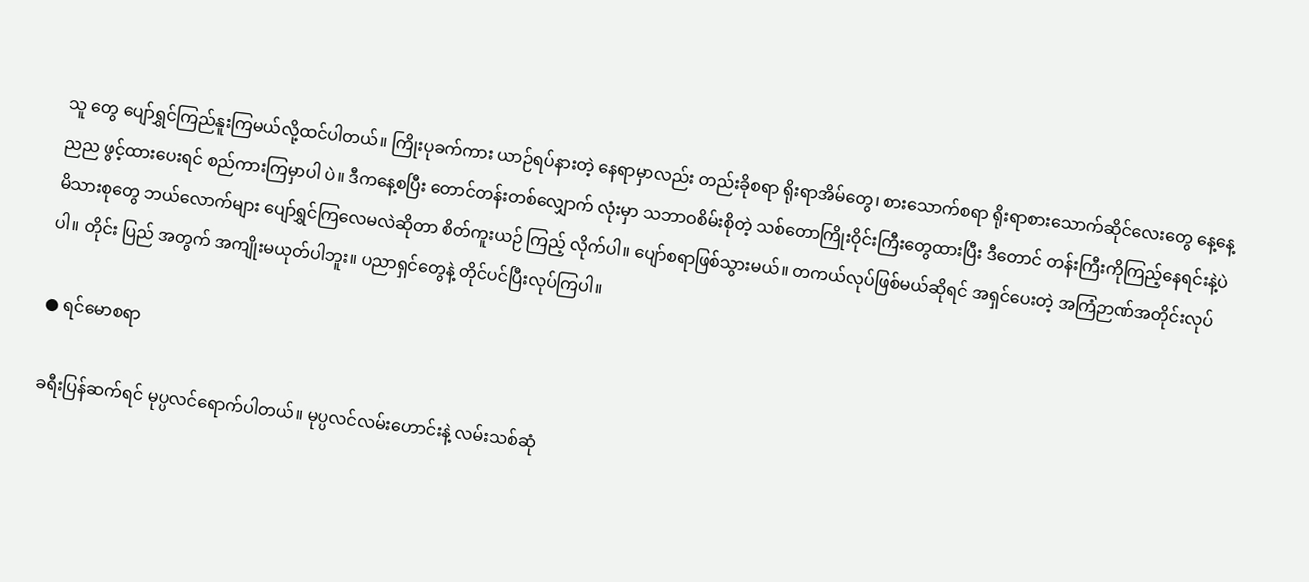သူ တွေ ပျော်ရွှင်ကြည်နူးကြမယ်လို့ထင်ပါတယ်။ ကြိုးပုခက်ကား ယာဉ်ရပ်နားတဲ့ နေရာမှာလည်း တည်းခိုစရာ ရိုးရာအိမ်တွေ၊ စားသောက်စရာ ရိုးရာစားသောက်ဆိုင်လေးတွေ နေ့နေ့ညည ဖွင့်ထားပေးရင် စည်ကားကြမှာပါ ပဲ။ ဒီကနေ့စပြီး တောင်တန်းတစ်လျှောက် လုံးမှာ သဘာဝစိမ်းစိုတဲ့ သစ်တောကြိုးဝိုင်းကြီးတွေထားပြီး ဒီတောင် တန်းကြီးကိုကြည့်နေရင်းနဲ့ပဲ မိသားစုတွေ ဘယ်လောက်များ ပျော်ရွှင်ကြလေမလဲဆိုတာ စိတ်ကူးယဉ် ကြည့် လိုက်ပါ။ ပျော်စရာဖြစ်သွားမယ်။ တကယ်လုပ်ဖြစ်မယ်ဆိုရင် အရှင်ပေးတဲ့ အကြံဉာဏ်အတိုင်းလုပ်ပါ။ တိုင်း ပြည် အတွက် အကျိုးမယုတ်ပါဘူး။ ပညာရှင်တွေနဲ့ တိုင်ပင်ပြီးလုပ်ကြပါ။

● ရင်မောစရာ

ခရီးပြန်ဆက်ရင် မုပ္ပလင်ရောက်ပါတယ်။ မုပ္ပလင်လမ်းဟောင်းနဲ့ လမ်းသစ်ဆုံ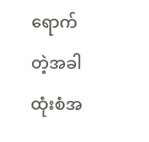ရောက်တဲ့အခါ ထုံးစံအ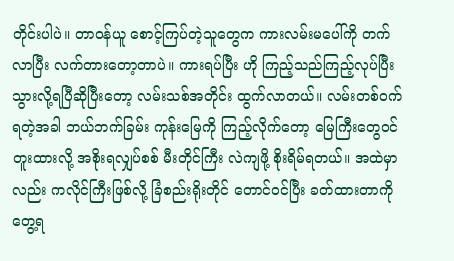တိုင်းပါပဲ။ တာဝန်ယူ စောင့်ကြပ်တဲ့သူတွေက ကားလမ်းမပေါ်ကို တက်လာပြီး လက်တားတော့တာပဲ။ ကားရပ်ပြီး ဟို ကြည့်သည်ကြည့်လုပ်ပြီး သွားလို့ရပြီဆိုပြီးတော့ လမ်းသစ်အတိုင်း ထွက်လာတယ်။ လမ်းတစ်ဝက်ရတဲ့အခါ ဘယ်ဘက်ခြမ်း ကုန်းမြေကို ကြည့်လိုက်တော့ မြေကြီးတွေဝင်တူးထားလို့ အစိုးရလျှပ်စစ် မီးတိုင်ကြီး လဲကျဖို့ စိုးရိမ်ရတယ်။ အထဲမှာလည်း ကလိုင်ကြီးဖြစ်လို့ ခြံစည်းရိုးတိုင် တောင်ဝင်ပြီး ခတ်ထားတာကို တွေ့ရ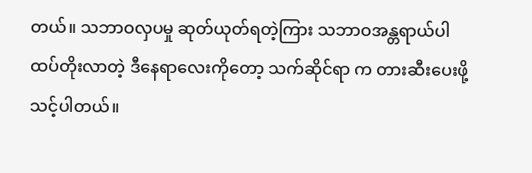တယ်။ သဘာဝလှပမှု ဆုတ်ယုတ်ရတဲ့ကြား သဘာဝအန္တရာယ်ပါ ထပ်တိုးလာတဲ့ ဒီနေရာလေးကိုတော့ သက်ဆိုင်ရာ က တားဆီးပေးဖို့ သင့်ပါတယ်။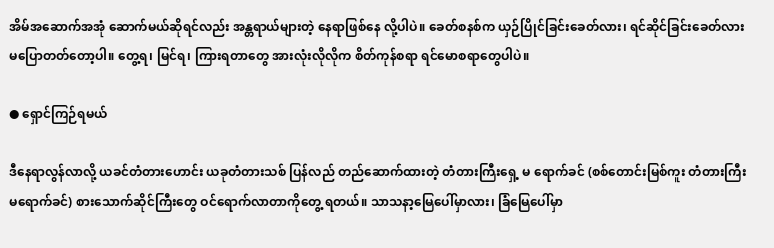အိမ်အဆောက်အအုံ ဆောက်မယ်ဆိုရင်လည်း အန္တရာယ်များတဲ့ နေရာဖြစ်နေ လို့ပါပဲ။ ခေတ်စနစ်က ယှဉ်ပြိုင်ခြင်းခေတ်လား၊ ရင်ဆိုင်ခြင်းခေတ်လား မပြောတတ်တော့ပါ။ တွေ့ရ၊ မြင်ရ၊ ကြားရတာတွေ အားလုံးလိုလိုက စိတ်ကုန်စရာ ရင်မောစရာတွေပါပဲ။

● ရှောင်ကြဉ်ရမယ်

ဒီနေရာလွန်လာလို့ ယခင်တံတားဟောင်း ယခုတံတားသစ် ပြန်လည် တည်ဆောက်ထားတဲ့ တံတားကြီးရှေ့ မ ရောက်ခင် (စစ်တောင်းမြစ်ကူး တံတားကြီး မရောက်ခင်) စားသောက်ဆိုင်ကြီးတွေ ဝင်ရောက်လာတာကိုတွေ့ ရတယ်။ သာသနာ့မြေပေါ်မှာလား၊ ခြံမြေပေါ်မှာ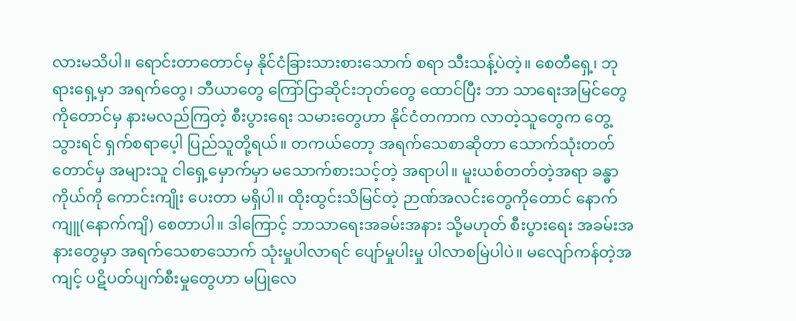လားမသိပါ။ ရောင်းတာတောင်မှ နိုင်ငံခြားသားစားသောက် စရာ သီးသန့်ပဲတဲ့။ စေတီရှေ့၊ ဘုရားရှေ့မှာ အရက်တွေ၊ ဘီယာတွေ ကြော်ငြာဆိုင်းဘုတ်တွေ ထောင်ပြီး ဘာ သာရေးအမြင်တွေကိုတောင်မှ နားမလည်ကြတဲ့ စီးပွားရေး သမားတွေဟာ နိုင်ငံတကာက လာတဲ့သူတွေက တွေ့သွားရင် ရှက်စရာပေ့ါ ပြည်သူတို့ရယ်။ တကယ်တော့ အရက်သေစာဆိုတာ သောက်သုံးတတ်တောင်မှ အများသူ ငါရှေ့မှောက်မှာ မသောက်စားသင့်တဲ့ အရာပါ။ မူးယစ်တတ်တဲ့အရာ ခန္ဓာကိုယ်ကို ကောင်းကျိုး ပေးတာ မရှိပါ။ ထိုးထွင်းသိမြင်တဲ့ ဉာဏ်အလင်းတွေကိုတောင် နောက်ကျူ(နောက်ကျိ) စေတာပါ။ ဒါကြောင့် ဘာသာရေးအခမ်းအနား သို့မဟုတ် စီးပွားရေး အခမ်းအနားတွေမှာ အရက်သေစာသောက် သုံးမှုပါလာရင် ပျော်မှုပါးမှု ပါလာစမြဲပါပဲ။ မလျော်ကန်တဲ့အကျင့် ပဋိပတ်ပျက်စီးမှုတွေဟာ မပြုလေ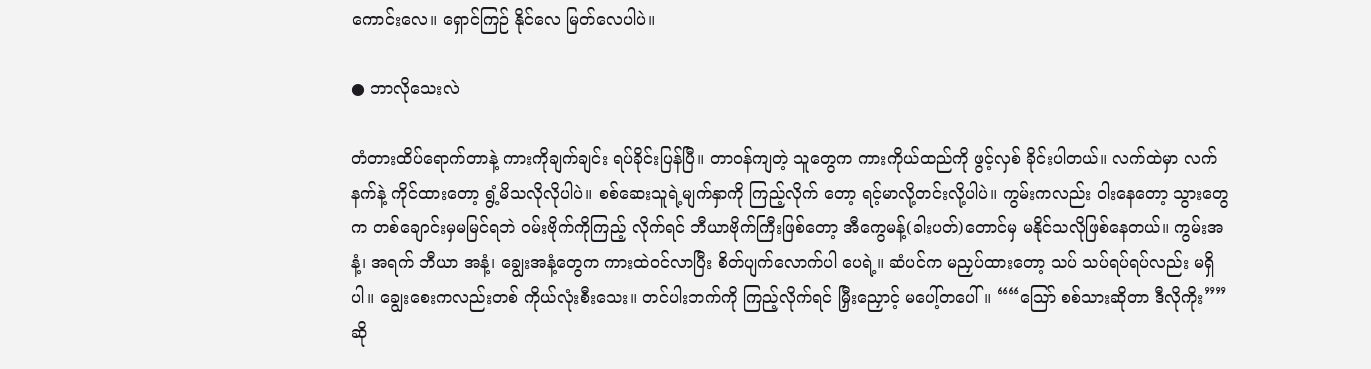ကောင်းလေ။ ရှောင်ကြဉ် နိုင်လေ မြတ်လေပါပဲ။

● ဘာလိုသေးလဲ

တံတားထိပ်ရောက်တာနဲ့ ကားကိုချက်ချင်း ရပ်ခိုင်းပြန်ပြီ။ တာဝန်ကျတဲ့ သူတွေက ကားကိုယ်ထည်ကို ဖွင့်လှစ် ခိုင်းပါတယ်။ လက်ထဲမှာ လက်နက်နဲ့ ကိုင်ထားတော့ ရွံ့မိသလိုလိုပါပဲ။ စစ်ဆေးသူရဲ့မျက်နှာကို ကြည့်လိုက် တော့ ရင့်မာလို့တင်းလို့ပါပဲ။ ကွမ်းကလည်း ဝါးနေတော့ သွားတွေက တစ်ချောင်းမှမမြင်ရဘဲ ဝမ်းဗိုက်ကိုကြည့် လိုက်ရင် ဘီယာဗိုက်ကြီးဖြစ်တော့ အီကွေမန့်(ခါးပတ်)တောင်မှ မနိုင်သလိုဖြစ်နေတယ်။ ကွမ်းအနံ့၊ အရက် ဘီယာ အနံ့၊ ချွေးအနံ့တွေက ကားထဲဝင်လာပြီး စိတ်ပျက်လောက်ပါ ပေရဲ့။ ဆံပင်က မညှပ်ထားတော့ သပ် သပ်ရပ်ရပ်လည်း မရှိပါ။ ချွေးစေးကလည်းတစ် ကိုယ်လုံးစီးသေး။ တင်ပါးဘက်ကို ကြည့်လိုက်ရင် မြှီးညှောင့် မပေါ့်တပေါ်။ ““သြော် စစ်သားဆိုတာ ဒီလိုကိုး””ဆို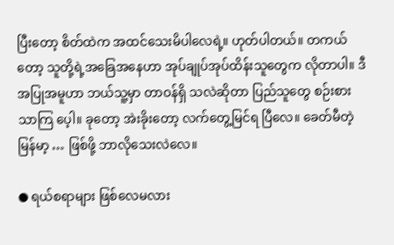ပြီးတော့ စိတ်ထဲက အထင်သေးမိပါလေရဲ့။ ဟုတ်ပါတယ်။ တကယ်တော့ သူတို့ရဲ့အခြေအနေဟာ အုပ်ချုပ်အုပ်ထိန်းသူတွေက လိုတာပါ။ ဒီအပြုအမူဟာ ဘယ်သူ့မှာ တာဝန်ရှိ သလဲဆိုတာ ပြည်သူတွေ စဉ်းစားသာကြ ပေ့ါ။ ခုတော့ အဲးခိုးတော့ လက်တွေ့မြင်ရ ပြီလေ။ ခေတ်မီတဲ့ မြန်မာ့ … ဖြစ်ဖို့ ဘာလိုသေးလဲလေ။

● ရယ်စရာများ ဖြစ်လေမလား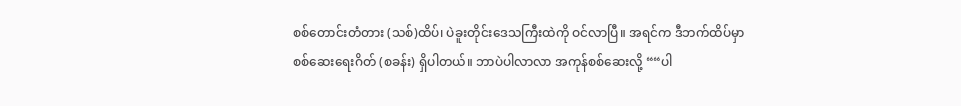စစ်တောင်းတံတား (သစ်)ထိပ်၊ ပဲခူးတိုင်းဒေသကြီးထဲကို ဝင်လာပြီ။ အရင်က ဒီဘက်ထိပ်မှာ စစ်ဆေးရေးဂိတ် (စခန်း) ရှိပါတယ်။ ဘာပဲပါလာလာ အကုန်စစ်ဆေးလို့ ““ပါ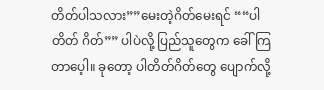တိတ်ပါသလား””မေးတဲ့ဂိတ်မေးရင် ““ပါတိတ် ဂိတ်”” ပါပဲလို့ ပြည်သူတွေက ခေါ်ကြတာပေ့ါ။ ခုတော့ ပါတိတ်ဂိတ်တွေ ပျောက်လို့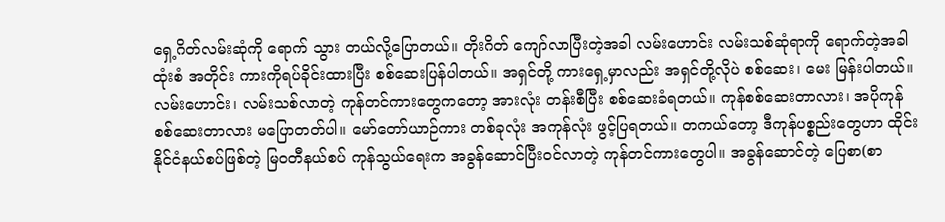ရှေ့ဂိတ်လမ်းဆုံကို ရောက် သွား တယ်လို့ပြောတယ်။ တိုးဂိတ် ကျော်လာပြီးတဲ့အခါ လမ်းဟောင်း လမ်းသစ်ဆုံရာကို ရောက်တဲ့အခါ ထုံးစံ အတိုင်း ကားကိုရပ်ခိုင်းထားပြီး စစ်ဆေးပြန်ပါတယ်။ အရှင်တို့ ကားရှေ့မှာလည်း အရှင်တို့လိုပဲ စစ်ဆေး၊ မေး မြန်းပါတယ်။ လမ်းဟောင်း၊ လမ်းသစ်လာတဲ့ ကုန်တင်ကားတွေကတော့ အားလုံး တန်းစီပြီး စစ်ဆေးခံရတယ်။ ကုန်စစ်ဆေးတာလား၊ အပိုကုန် စစ်ဆေးတာလား မပြောတတ်ပါ။ မော်တော်ယာဉ်ကား တစ်ခုလုံး အကုန်လုံး ဖွင့်ပြရတယ်။ တကယ်တော့ ဒီကုန်ပစ္စည်းတွေဟာ ထိုင်းနိုင်ငံနယ်စပ်ဖြစ်တဲ့ မြဝတီနယ်စပ် ကုန်သွယ်ရေးက အခွန်ဆောင်ပြီးဝင်လာတဲ့ ကုန်တင်ကားတွေပါ။ အခွန်ဆောင်တဲ့ ပြေစာ(စာ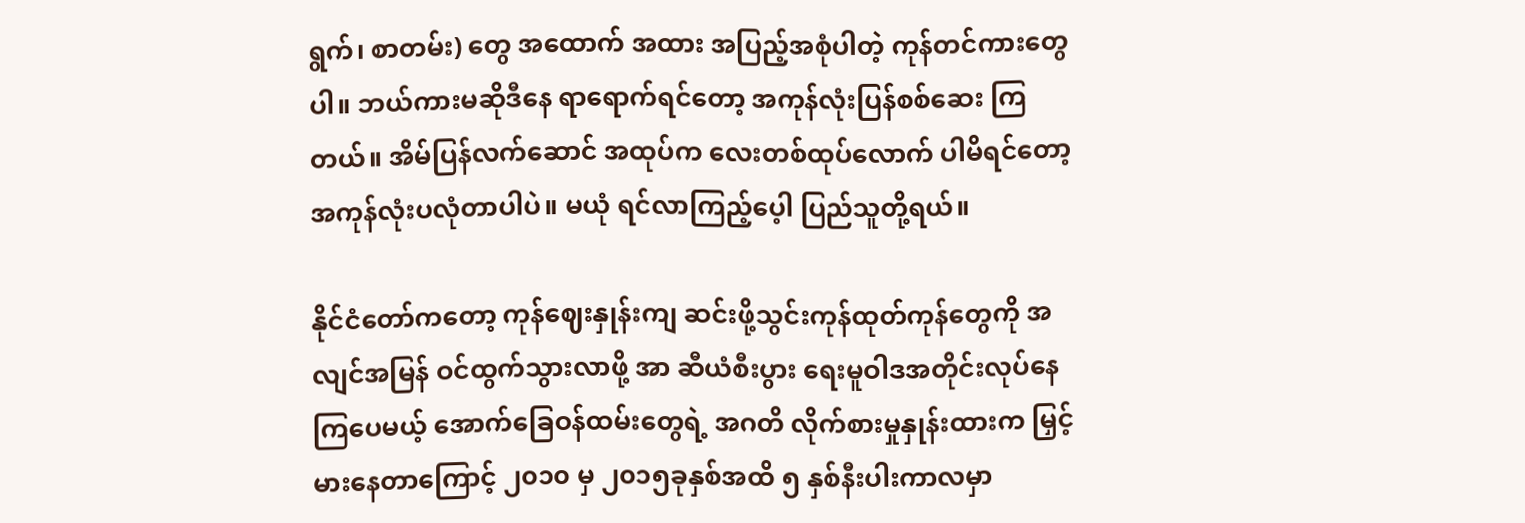ရွက်၊ စာတမ်း) တွေ အထောက် အထား အပြည့်အစုံပါတဲ့ ကုန်တင်ကားတွေပါ။ ဘယ်ကားမဆိုဒီနေ ရာရောက်ရင်တော့ အကုန်လုံးပြန်စစ်ဆေး ကြတယ်။ အိမ်ပြန်လက်ဆောင် အထုပ်က လေးတစ်ထုပ်လောက် ပါမိရင်တော့ အကုန်လုံးပလုံတာပါပဲ။ မယုံ ရင်လာကြည့်ပေ့ါ ပြည်သူတို့ရယ်။

နိုင်ငံတော်ကတော့ ကုန်ဈေးနှုန်းကျ ဆင်းဖို့သွင်းကုန်ထုတ်ကုန်တွေကို အလျင်အမြန် ဝင်ထွက်သွားလာဖို့ အာ ဆီယံစီးပွား ရေးမူဝါဒအတိုင်းလုပ်နေကြပေမယ့် အောက်ခြေဝန်ထမ်းတွေရဲ့ အဂတိ လိုက်စားမှုနှုန်းထားက မြှင့် မားနေတာကြောင့် ၂၀၁၀ မှ ၂၀၁၅ခုနှစ်အထိ ၅ နှစ်နီးပါးကာလမှာ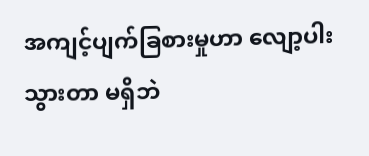အကျင့်ပျက်ခြစားမှုဟာ လျော့ပါးသွားတာ မရှိဘဲ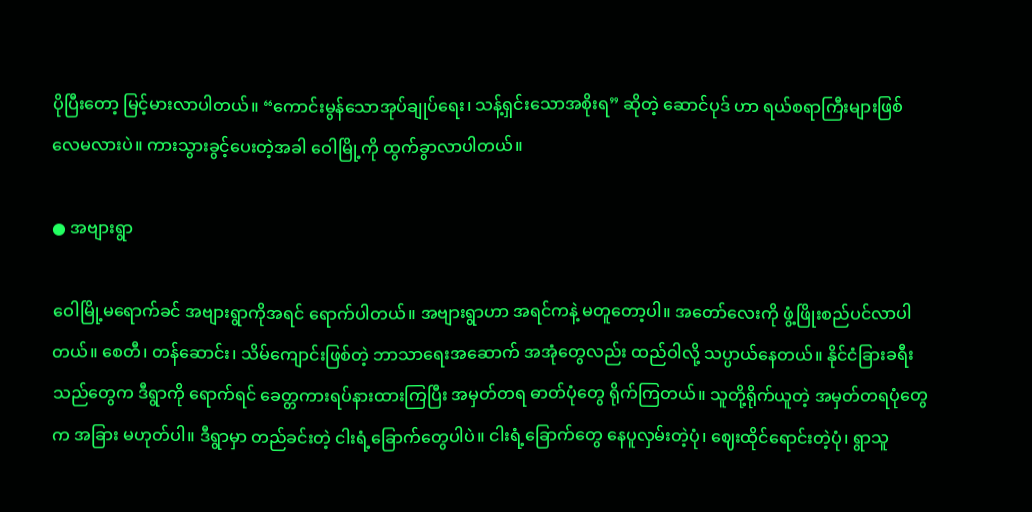ပိုပြီးတော့ မြင့်မားလာပါတယ်။ “ကောင်းမွန်သောအုပ်ချုပ်ရေး၊ သန့်ရှင်းသောအစိုးရ” ဆိုတဲ့ ဆောင်ပုဒ် ဟာ ရယ်စရာကြီးများဖြစ် လေမလားပဲ။ ကားသွားခွင့်ပေးတဲ့အခါ ဝေါမြို့ကို ထွက်ခွာလာပါတယ်။

● အဗျားရွာ

ဝေါမြို့မရောက်ခင် အဗျားရွာကိုအရင် ရောက်ပါတယ်။ အဗျားရွာဟာ အရင်ကနဲ့ မတူတော့ပါ။ အတော်လေးကို ဖွံ့ဖြိုးစည်ပင်လာပါတယ်။ စေတီ၊ တန်ဆောင်း၊ သိမ်ကျောင်းဖြစ်တဲ့ ဘာသာရေးအဆောက် အအုံတွေလည်း ထည်ဝါလို့ သပ္ပာယ်နေတယ်။ နိုင်ငံခြားခရီးသည်တွေက ဒီရွာကို ရောက်ရင် ခေတ္တကားရပ်နားထားကြပြီး အမှတ်တရ ဓာတ်ပုံတွေ ရိုက်ကြတယ်။ သူတို့ရိုက်ယူတဲ့ အမှတ်တရပုံတွေက အခြား မဟုတ်ပါ။ ဒီရွာမှာ တည်ခင်းတဲ့ ငါးရံ့ခြောက်တွေပါပဲ။ ငါးရံ့ခြောက်တွေ နေပူလှမ်းတဲ့ပုံ၊ ဈေးထိုင်ရောင်းတဲ့ပုံ၊ ရွာသူ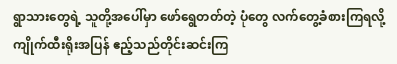ရွာသားတွေရဲ့ သူတို့အပေါ်မှာ ဖော်ရွေတတ်တဲ့ ပုံတွေ လက်တွေ့ခံစားကြရလို့ ကျိုက်ထီးရိုးအပြန် ဧည့်သည်တိုင်းဆင်းကြ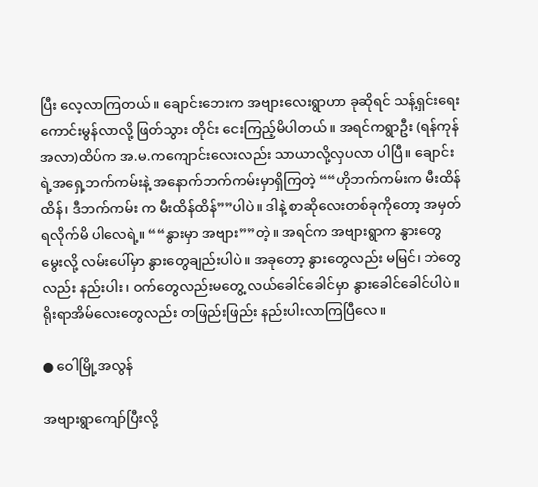ပြီး လေ့လာကြတယ်။ ချောင်းဘေးက အဗျားလေးရွာဟာ ခုဆိုရင် သန့်ရှင်းရေးကောင်းမွန်လာလို့ ဖြတ်သွား တိုင်း ငေးကြည့်မိပါတယ်။ အရင်ကရွာဦး (ရန်ကုန်အလာ)ထိပ်က အ.မ.ကကျောင်းလေးလည်း သာယာလို့လှပလာ ပါပြီ။ ချောင်းရဲ့အရှေ့ဘက်ကမ်းနဲ့ အနောက်ဘက်ကမ်းမှာရှိကြတဲ့ ““ဟိုဘက်ကမ်းက မီးထိန်ထိန်၊ ဒီဘက်ကမ်း က မီးထိန်ထိန်””ပါပဲ။ ဒါနဲ့ စာဆိုလေးတစ်ခုကိုတော့ အမှတ်ရလိုက်မိ ပါလေရဲ့။ ““နွားမှာ အဗျား””တဲ့။ အရင်က အဗျားရွာက နွားတွေမွေးလို့ လမ်းပေါ်မှာ နွားတွေချည်းပါပဲ။ အခုတော့ နွားတွေလည်း မမြင်၊ ဘဲတွေလည်း နည်းပါး၊ ဝက်တွေလည်းမတွေ့ လယ်ခေါင်ခေါင်မှာ နွားခေါင်ခေါင်ပါပဲ။ ရိုးရာအိမ်လေးတွေလည်း တဖြည်းဖြည်း နည်းပါးလာကြပြီလေ။

● ဝေါမြို့အလွန်

အဗျားရွာကျော်ပြီးလို့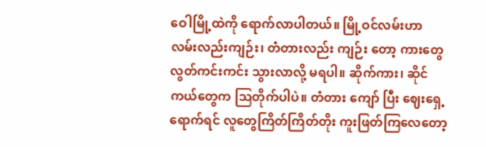ဝေါမြို့ထဲကို ရောက်လာပါတယ်။ မြို့ဝင်လမ်းဟာ လမ်းလည်းကျဉ်း၊ တံတားလည်း ကျဉ်း တော့ ကားတွေ လွတ်ကင်းကင်း သွားလာလို့ မရပါ။ ဆိုက်ကား၊ ဆိုင်ကယ်တွေက သြတိုက်ပါပဲ။ တံတား ကျော် ပြီး ဈေးရှေ့ရောက်ရင် လူတွေကြိတ်ကြိတ်တိုး ကူးဖြတ်ကြလေတော့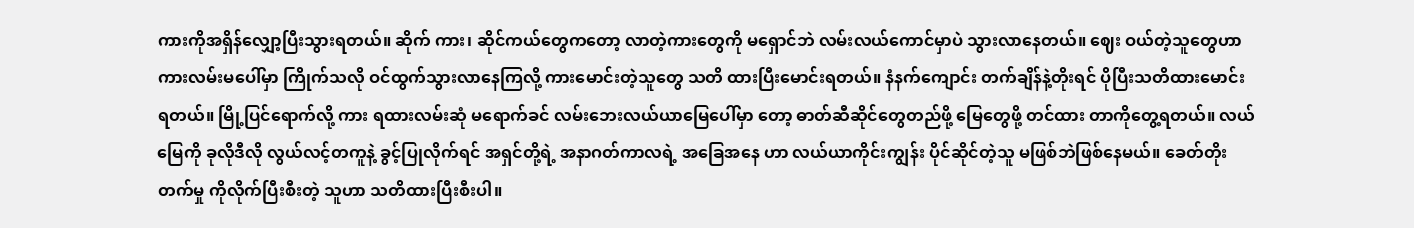ကားကိုအရှိန်လျှော့ပြီးသွားရတယ်။ ဆိုက် ကား၊ ဆိုင်ကယ်တွေကတော့ လာတဲ့ကားတွေကို မရှောင်ဘဲ လမ်းလယ်ကောင်မှာပဲ သွားလာနေတယ်။ ဈေး ဝယ်တဲ့သူတွေဟာ ကားလမ်းမပေါ်မှာ ကြိုက်သလို ဝင်ထွက်သွားလာနေကြလို့ ကားမောင်းတဲ့သူတွေ သတိ ထားပြီးမောင်းရတယ်။ နံနက်ကျောင်း တက်ချိန်နဲ့တိုးရင် ပိုပြီးသတိထားမောင်းရတယ်။ မြို့ပြင်ရောက်လို့ ကား ရထားလမ်းဆုံ မရောက်ခင် လမ်းဘေးလယ်ယာမြေပေါ်မှာ တော့ ဓာတ်ဆီဆိုင်တွေတည်ဖို့ မြေတွေဖို့ တင်ထား တာကိုတွေ့ရတယ်။ လယ်မြေကို ခုလိုဒီလို လွယ်လင့်တကူနဲ့ ခွင့်ပြုလိုက်ရင် အရှင်တို့ရဲ့ အနာဂတ်ကာလရဲ့ အခြေအနေ ဟာ လယ်ယာကိုင်းကျွန်း ပိုင်ဆိုင်တဲ့သူ မဖြစ်ဘဲဖြစ်နေမယ်။ ခေတ်တိုးတက်မှု ကိုလိုက်ပြီးစီးတဲ့ သူဟာ သတိထားပြီးစီးပါ။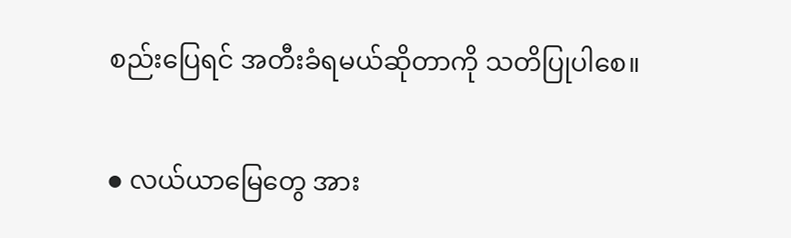စည်းပြေရင် အတီးခံရမယ်ဆိုတာကို သတိပြုပါစေ။

● လယ်ယာမြေတွေ အား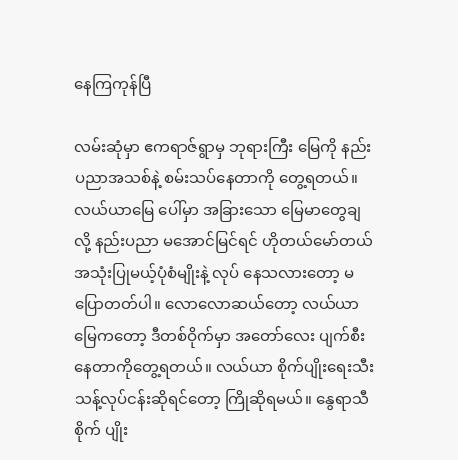နေကြကုန်ပြီ

လမ်းဆုံမှာ ဧကရာဇ်ရွာမှ ဘုရားကြီး မြေကို နည်းပညာအသစ်နဲ့ စမ်းသပ်နေတာကို တွေ့ရတယ်။ လယ်ယာမြေ ပေါ်မှာ အခြားသော မြေမာတွေချလို့ နည်းပညာ မအောင်မြင်ရင် ဟိုတယ်မော်တယ် အသုံးပြုမယ့်ပုံစံမျိုးနဲ့ လုပ် နေသလားတော့ မပြောတတ်ပါ။ လောလောဆယ်တော့ လယ်ယာမြေကတော့ ဒီတစ်ဝိုက်မှာ အတော်လေး ပျက်စီးနေတာကိုတွေ့ရတယ်။ လယ်ယာ စိုက်ပျိုးရေးသီးသန့်လုပ်ငန်းဆိုရင်တော့ ကြိုဆိုရမယ်။ နွေရာသီစိုက် ပျိုး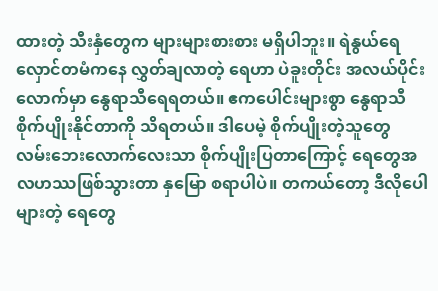ထားတဲ့ သီးနှံတွေက များများစားစား မရှိပါဘူး။ ရဲနွယ်ရေလှောင်တမံကနေ လွှတ်ချလာတဲ့ ရေဟာ ပဲခူးတိုင်း အလယ်ပိုင်းလောက်မှာ နွေရာသီရေရတယ်။ ဧကပေါင်းများစွာ နွေရာသီ စိုက်ပျိုးနိုင်တာကို သိရတယ်။ ဒါပေမဲ့ စိုက်ပျိုးတဲ့သူတွေ လမ်းဘေးလောက်လေးသာ စိုက်ပျိုးပြတာကြောင့် ရေတွေအလဟဿဖြစ်သွားတာ နှမြော စရာပါပဲ။ တကယ်တော့ ဒီလိုပေါများတဲ့ ရေတွေ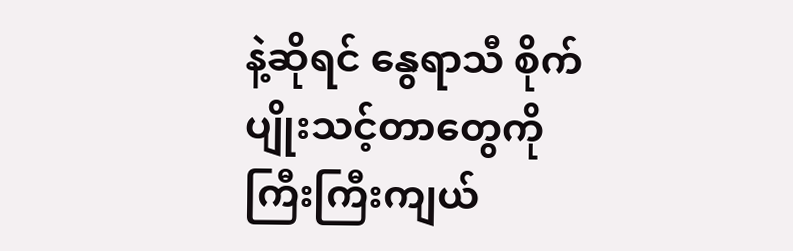နဲ့ဆိုရင် နွေရာသီ စိုက်ပျိုးသင့်တာတွေကို ကြီးကြီးကျယ်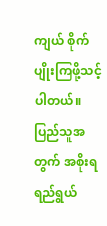ကျယ် စိုက်ပျိုးကြဖို့သင့်ပါတယ်။ ပြည်သူအတွက် အစိုးရရည်ရွယ်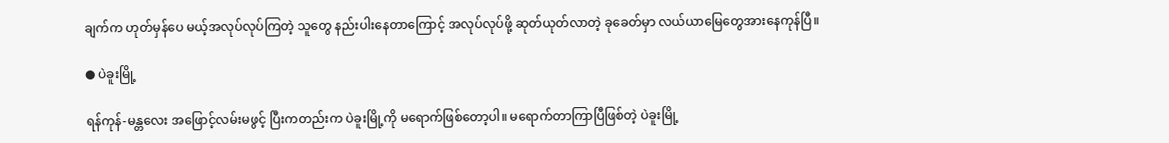ချက်က ဟုတ်မှန်ပေ မယ့်အလုပ်လုပ်ကြတဲ့ သူတွေ နည်းပါးနေတာကြောင့် အလုပ်လုပ်ဖို့ ဆုတ်ယုတ်လာတဲ့ ခုခေတ်မှာ လယ်ယာမြေတွေအားနေကုန်ပြီ။

● ပဲခူးမြို့

ရန်ကုန်-မန္တလေး အဖြောင့်လမ်းမဖွင့် ပြီးကတည်းက ပဲခူးမြို့ကို မရောက်ဖြစ်တော့ပါ။ မရောက်တာကြာပြီဖြစ်တဲ့ ပဲခူးမြို့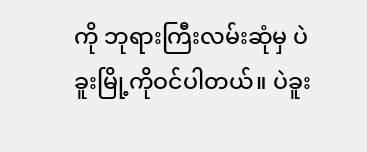ကို ဘုရားကြီးလမ်းဆုံမှ ပဲခူးမြို့ကိုဝင်ပါတယ်။ ပဲခူး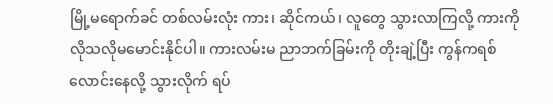မြို့မရောက်ခင် တစ်လမ်းလုံး ကား၊ ဆိုင်ကယ်၊ လူတွေ သွားလာကြလို့ ကားကို လိုသလိုမမောင်းနိုင်ပါ။ ကားလမ်းမ ညာဘက်ခြမ်းကို တိုးချဲ့ပြီး ကွန်ကရစ် လောင်းနေလို့ သွားလိုက် ရပ်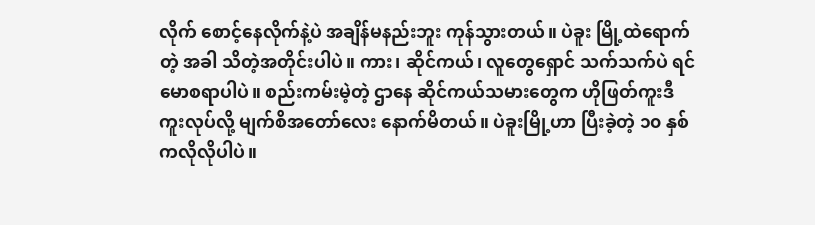လိုက် စောင့်နေလိုက်နဲ့ပဲ အချိန်မနည်းဘူး ကုန်သွားတယ်။ ပဲခူး မြို့ထဲရောက်တဲ့ အခါ သိတဲ့အတိုင်းပါပဲ။ ကား၊ ဆိုင်ကယ်၊ လူတွေရှောင် သက်သက်ပဲ ရင်မောစရာပါပဲ။ စည်းကမ်းမဲ့တဲ့ ဌာနေ ဆိုင်ကယ်သမားတွေက ဟိုဖြတ်ကူးဒီကူးလုပ်လို့ မျက်စိအတော်လေး နောက်မိတယ်။ ပဲခူးမြို့ဟာ ပြီးခဲ့တဲ့ ၁၀ နှစ်ကလိုလိုပါပဲ။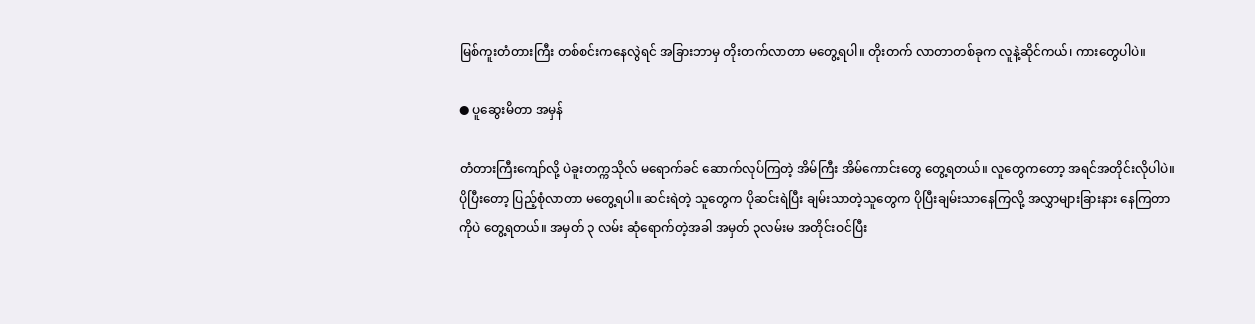မြစ်ကူးတံတားကြီး တစ်စင်းကနေလွဲရင် အခြားဘာမှ တိုးတက်လာတာ မတွေ့ရပါ။ တိုးတက် လာတာတစ်ခုက လူနဲ့ဆိုင်ကယ်၊ ကားတွေပါပဲ။

● ပူဆွေးမိတာ အမှန်

တံတားကြီးကျော်လို့ ပဲခူးတက္ကသိုလ် မရောက်ခင် ဆောက်လုပ်ကြတဲ့ အိမ်ကြီး အိမ်ကောင်းတွေ တွေ့ရတယ်။ လူတွေကတော့ အရင်အတိုင်းလိုပါပဲ။ ပိုပြီးတော့ ပြည့်စုံလာတာ မတွေ့ရပါ။ ဆင်းရဲတဲ့ သူတွေက ပိုဆင်းရဲပြီး ချမ်းသာတဲ့သူတွေက ပိုပြီးချမ်းသာနေကြလို့ အလွှာများခြားနား နေကြတာကိုပဲ တွေ့ရတယ်။ အမှတ် ၃ လမ်း ဆုံရောက်တဲ့အခါ အမှတ် ၃လမ်းမ အတိုင်းဝင်ပြီး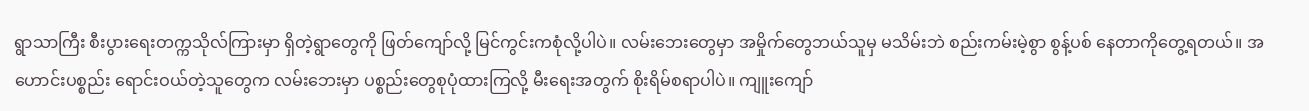ရွာသာကြီး စီးပွားရေးတက္ကသိုလ်ကြားမှာ ရှိတဲ့ရွာတွေကို ဖြတ်ကျော်လို့ မြင်ကွင်းကစုံလို့ပါပဲ။ လမ်းဘေးတွေမှာ အမှိုက်တွေဘယ်သူမှ မသိမ်းဘဲ စည်းကမ်းမဲ့စွာ စွန့်ပစ် နေတာကိုတွေ့ရတယ်။ အဟောင်းပစ္စည်း ရောင်းဝယ်တဲ့သူတွေက လမ်းဘေးမှာ ပစ္စည်းတွေစုပုံထားကြလို့ မီးရေးအတွက် စိုးရိမ်စရာပါပဲ။ ကျူးကျော်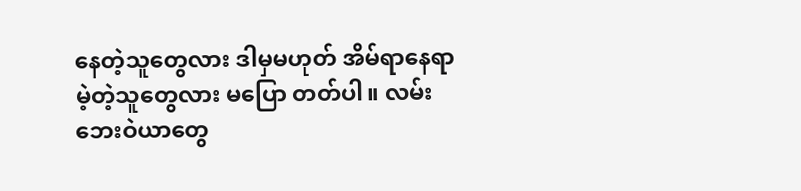နေတဲ့သူတွေလား ဒါမှမဟုတ် အိမ်ရာနေရာမဲ့တဲ့သူတွေလား မပြော တတ်ပါ။ လမ်းဘေးဝဲယာတွေ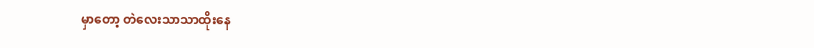မှာတော့ တဲလေးသာသာထိုးနေ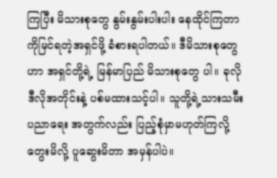ကြပြီး မိသားစုတွေ နွမ်းနွမ်းပါးပါး နေထိုင်ကြတာ ကိုမြင်ရတဲ့အရှင်ဖို့ ခံစားရပါတယ်။ ဒီမိသားစုတွေဟာ အရှင်တို့ရဲ့ မြန်မာပြည် မိသားစုတွေ ပါ။ ခုလိုဒီလိုအတိုင်းနဲ့ ပစ်မထားသင့်ပါ။ သူတို့ရဲ့သားသမီးပညာရေး အတွက်လည်း ပြည့်စုံမှာမဟုတ်ကြလို့ တွေးမိလို့ ပူဆွေးမိတာ အမှန်ပါပဲ။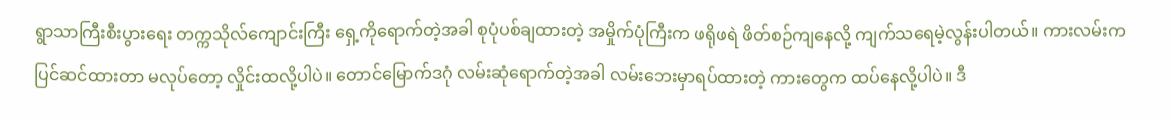ရွာသာကြီးစီးပွားရေး တက္ကသိုလ်ကျောင်းကြီး ရှေ့ကိုရောက်တဲ့အခါ စုပုံပစ်ချထားတဲ့ အမှိုက်ပုံကြီးက ဖရိုဖရဲ ဖိတ်စဉ်ကျနေလို့ ကျက်သရေမဲ့လွန်းပါတယ်။ ကားလမ်းက ပြင်ဆင်ထားတာ မလုပ်တော့ လှိုင်းထလို့ပါပဲ။ တောင်မြောက်ဒဂုံ လမ်းဆုံရောက်တဲ့အခါ လမ်းဘေးမှာရပ်ထားတဲ့ ကားတွေက ထပ်နေလို့ပါပဲ။ ဒီ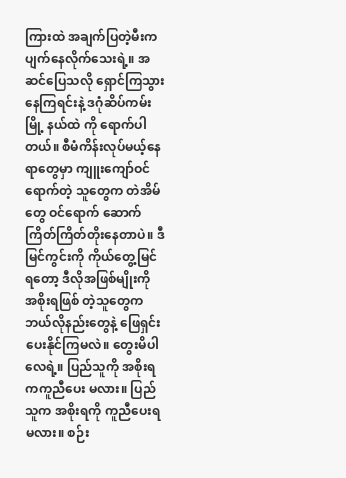ကြားထဲ အချက်ပြတဲ့မီးက ပျက်နေလိုက်သေးရဲ့။ အဆင်ပြေသလို ရှောင်ကြသွားနေကြရင်းနဲ့ ဒဂုံဆိပ်ကမ်းမြို့ နယ်ထဲ ကို ရောက်ပါတယ်။ စီမံကိန်းလုပ်မယ့်နေရာတွေမှာ ကျူးကျော်ဝင်ရောက်တဲ့ သူတွေက တဲအိမ်တွေ ဝင်ရောက် ဆောက် ကြိတ်ကြိတ်တိုးနေတာပဲ။ ဒီမြင်ကွင်းကို ကိုယ်တွေ့မြင်ရတော့ ဒီလိုအဖြစ်မျိုးကို အစိုးရဖြစ် တဲ့သူတွေက ဘယ်လိုနည်းတွေနဲ့ ဖြေရှင်းပေးနိုင်ကြမလဲ။ တွေးမိပါလေရဲ့။ ပြည်သူကို အစိုးရကကူညီပေး မလား။ ပြည်သူက အစိုးရကို ကူညီပေးရမလား။ စဉ်း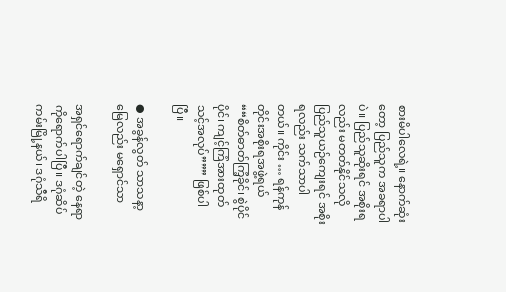စားမိပါလေရဲ့။ နောက်ဆုံးတော့ ပြည်သူက အခရာပါပဲ။ ပြည်သူဆိုးရင် အစိုးရလည်း မတတ်နိုင်သလို ပြည်သူယဉ်ကျေးရင် အစိုးရလည်း သက်သာပါတယ်။ ကိုင်း … ရန်ကုန်တိုင်းအစိုးရအဖွဲ့ရယ် ““စိတ်ဓာတ်ကြံ့ခိုင်၊ စွဲပိုင်ပိုင်၊ ကျင့်ကြံအားထုတ် သင့်အလုပ်””” ဖြစ်ပါပြီ။

● အခွန်လွတ် သာသနာ့မြေလည်း မရှောင်သာ

အရှင်ရောက်ချင်တဲ့ နေရာကိုရောက်ပါပြီ။ ဒဂုံဆိပ်ကမ်းမြို့နယ်၊ ဒဂုံသီရိ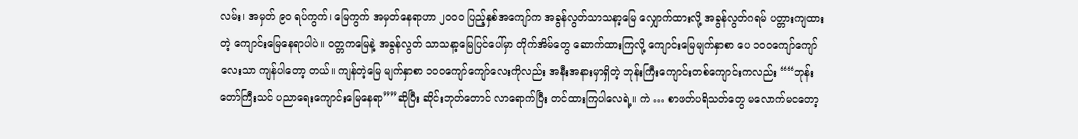လမ်း၊ အမှတ် ၉၀ ရပ်ကွက်၊ မြေကွက် အမှတ်နေရာဟာ ၂၀၀၀ ပြည့်နှစ်အကျော်က အခွန်လွတ်သာသနာ့မြေ လျှောက်ထားလို့ အခွန်လွတ်ဂရမ် ပတ္တားကျထားတဲ့ ကျောင်းမြေနေရာပါပဲ။ ဝတ္တကမြေနဲ့ အခွန်လွတ် သာသနာ့မြေပြင်ပေါ်မှာ တိုက်အိမ်တွေ ဆောက်ထားကြလို့ ကျောင်းမြေမျက်နှာစာ ပေ ၁၀၀ကျော်ကျော်လေးသာ ကျန်ပါတော့ တယ်။ ကျန်တဲ့မြေ မျက်နှာစာ ၁၀၀ကျော်ကျော်လေးကိုလည်း အနီးအနားမှာရှိတဲ့ ဘုန်းကြီးကျောင်းတစ်ကျောင်းကလည်း ““ဘုန်း တော်ကြီးသင် ပညာရေးကျောင်းမြေနေရာ””ဆိုပြီး ဆိုင်းဘုတ်တောင် လာရောက်ပြီး တင်ထားကြပါလေရဲ့။ ကဲ … စာဖတ်ပရိသတ်တွေ မလောက်မငတော့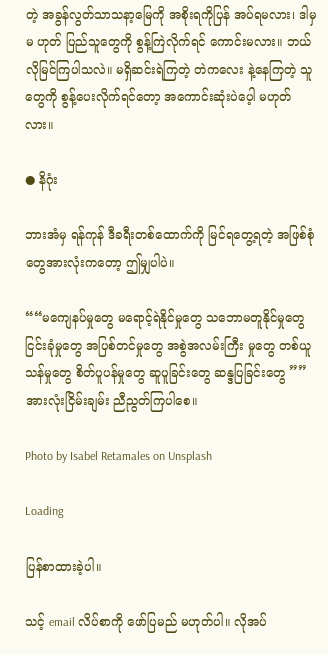တဲ့ အခွန်လွတ်သာသနာ့မြေကို အစိုးရကိုပြန် အပ်ရမလား၊ ဒါမှမ ဟုတ် ပြည်သူတွေကို စွန့်ကြဲလိုက်ရင် ကောင်းမလား။ ဘယ်လိုမြင်ကြပါသလဲ။ မရှိဆင်းရဲကြတဲ့ တဲကလေး နဲ့နေကြတဲ့ သူတွေကို စွန့်ပေးလိုက်ရင်တော့ အကောင်းဆုံးပဲပေ့ါ မဟုတ်လား။

● နိဂုံး

ဘားအံမှ ရန်ကုန် ဒီခရီးတစ်ထောက်ကို မြင်ရတွေ့ရတဲ့ အဖြစ်စုံတွေအားလုံးကတော့ ဤမျှပါပဲ။

““မကျေနပ်မှုတွေ မရောင့်ရဲနိုင်မှုတွေ သဘောမတူနိုင်မှုတွေ ငြင်းခုံမှုတွေ အပြစ်တင်မှုတွေ အစွဲအလမ်းကြီး မှုတွေ တစ်ယူသန်မှုတွေ စိတ်ပူပန်မှုတွေ ဆူပူခြင်းတွေ ဆန္ဒပြခြင်းတွေ ”” အားလုံးငြိမ်းချမ်း ညီညွတ်ကြပါစေ။

Photo by Isabel Retamales on Unsplash

Loading

ပြန်စာထားခဲ့ပါ။

သင့် email လိပ်စာကို ဖော်ပြမည် မဟုတ်ပါ။ လိုအပ်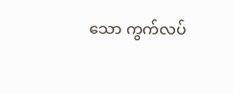သော ကွက်လပ်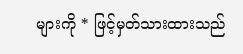များကို * ဖြင့်မှတ်သားထားသည်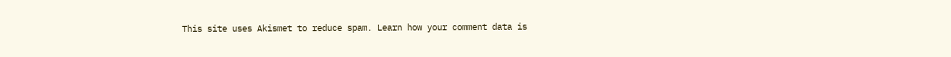This site uses Akismet to reduce spam. Learn how your comment data is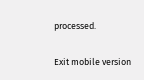processed.

Exit mobile version